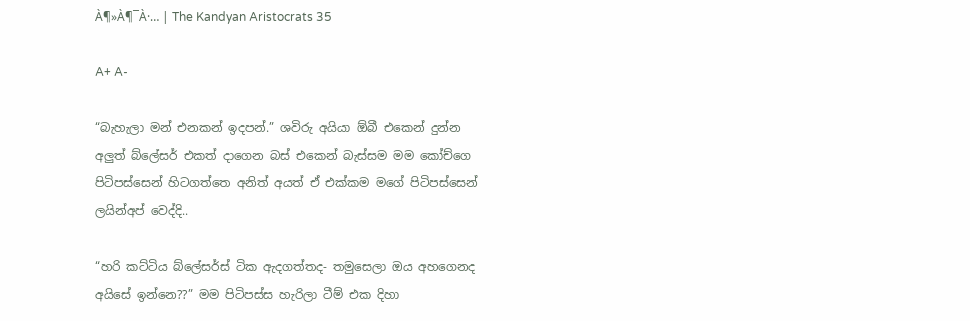À¶»À¶¯À·… | The Kandyan Aristocrats 35

A+ A-

“බැහැලා මන් එනකන් ඉදපන්.” ශවිරු අයියා ඕබී එකෙන් දුන්න අලුත් බ්ලේසර් එකත් දාගෙන බස් එකෙන් බැස්සම මම කෝච්ගෙ පිටිපස්සෙන් හිටගත්තෙ අනිත් අයත් ඒ එක්කම මගේ පිටිපස්සෙන් ලයින්අප් වෙද්දි..

“හරි කට්ටිය බ්ලේසර්ස් ටික ඇදගත්තද- තමුසෙලා ඔය අහගෙනද අයිසේ ඉන්නෙ??” මම පිටිපස්ස හැරිලා ටීම් එක දිහා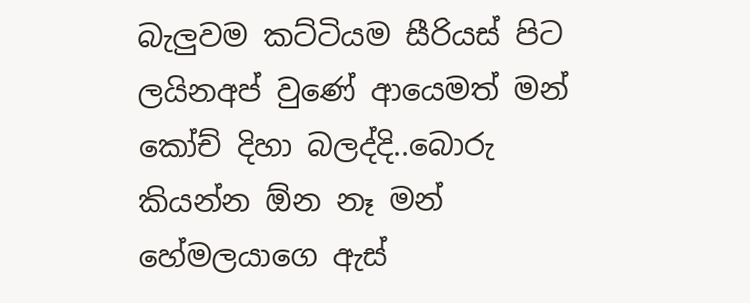බැලුවම කට්ටියම සීරියස් පිට ලයිනඅප් වුණේ ආයෙමත් මන් කෝච් දිහා බලද්දි..බොරු කියන්න ඕන නෑ මන් හේමලයාගෙ ඇස්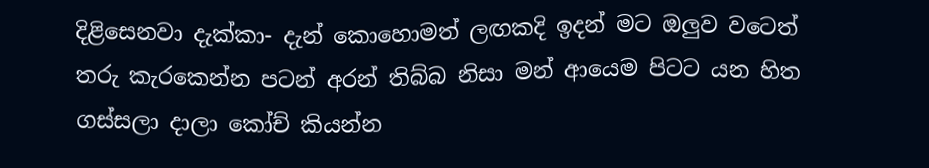දිළිසෙනවා දැක්කා- දැන් කොහොමත් ලඟකදි ඉදන් මට ඔලුව වටෙත් තරු කැරකෙන්න පටන් අරන් තිබ්බ නිසා මන් ආයෙම පිටට යන හිත ගස්සලා දාලා කෝච් කියන්න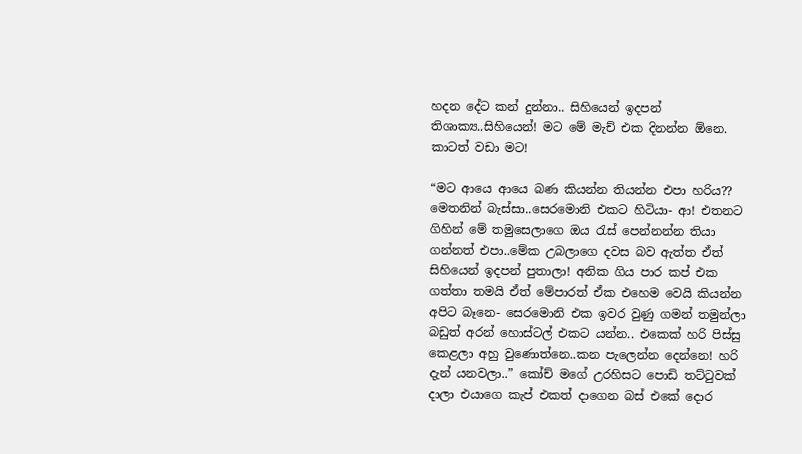හදන දේට කන් දුන්නා.. සිහියෙන් ඉදපන් තිශාක්‍ය..සිහියෙන්! මට මේ මැච් එක දිනන්න ඕනෙ. කාටත් වඩා මට!

“මට ආයෙ ආයෙ බණ කියන්න තියන්න එපා හරිය?? මෙතනින් බැස්සා..සෙරමොනි එකට හිටියා- ආ! එතනට ගිහින් මේ තමුසෙලාගෙ ඔය රැස් පෙන්නන්න තියා ගන්නත් එපා..මේක උබලාගෙ දවස බව ඇත්ත ඒත් සිහියෙන් ඉදපන් පුතාලා! අනික ගිය පාර කප් එක ගත්තා තමයි ඒත් මේපාරත් ඒක එහෙම වෙයි කියන්න අපිට බෑනෙ- සෙරමොනි එක ඉවර වුණු ගමන් තමුන්ලා බඩුත් අරන් හොස්ටල් එකට යන්න.. එකෙක් හරි පිස්සු කෙළලා අහු වුණොත්නෙ..කන පැලෙන්න දෙන්නෙ! හරි දැන් යනවලා..” කෝච් මගේ උරහිසට පොඩි තට්ටුවක් දාලා එයාගෙ කැප් එකත් දාගෙන බස් එකේ දොර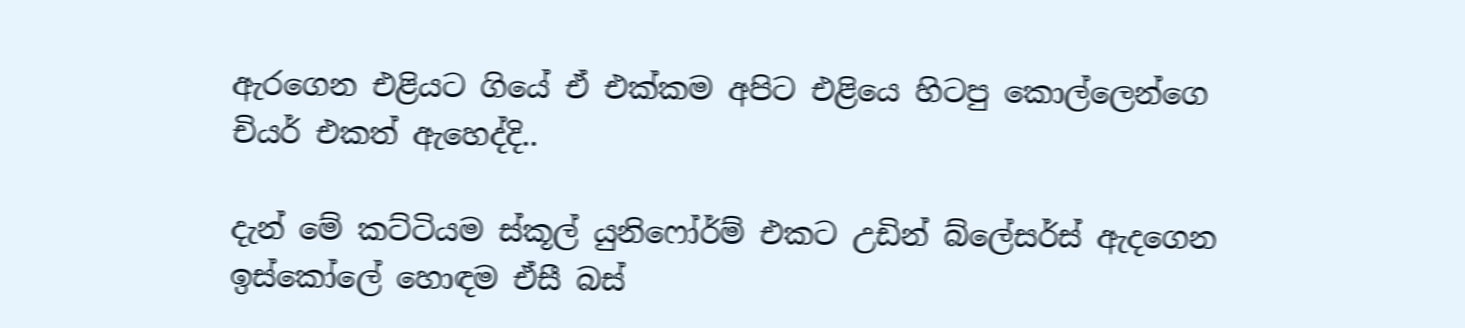ඇරගෙන එළියට ගියේ ඒ එක්කම අපිට එළියෙ හිටපු කොල්ලෙන්ගෙ චියර් එකත් ඇහෙද්දි..

දැන් මේ කට්ටියම ස්කූල් යුනිෆෝර්ම් එකට උඩින් බ්ලේසර්ස් ඇදගෙන ඉස්කෝලේ හොඳම ඒසී බස්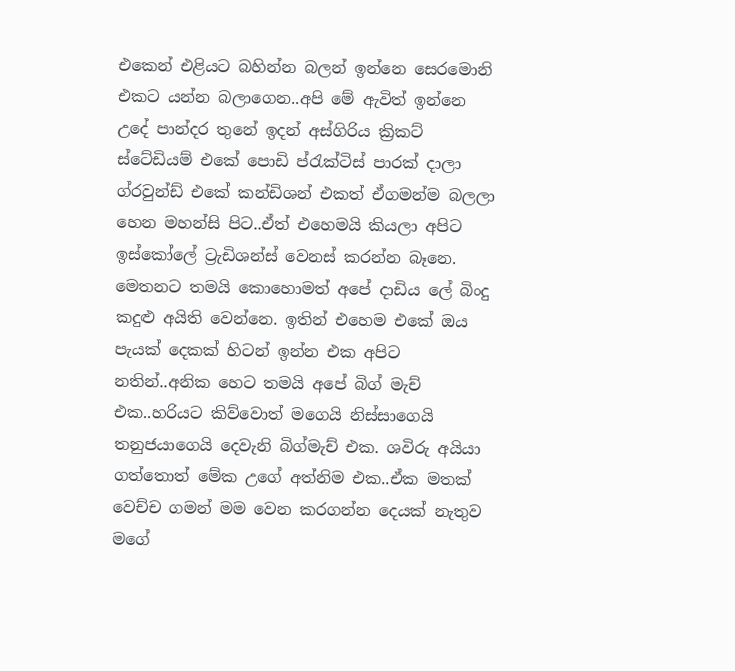එකෙන් එළියට බහින්න බලන් ඉන්නෙ සෙරමොනි එකට යන්න බලාගෙන..අපි මේ ඇවිත් ඉන්නෙ උදේ පාන්දර තුනේ ඉදන් අස්ගිරිය ක්‍රිකට් ස්ටේඩියම් එකේ පොඩි ප්රැක්ටිස් පාරක් දාලා ග්රවුන්ඩ් එකේ කන්ඩිශන් එකත් ඒගමන්ම බලලා හෙන මහන්සි පිට..ඒත් එහෙමයි කියලා අපිට ඉස්කෝලේ ට්‍රැඩිශන්ස් වෙනස් කරන්න බෑනෙ. මෙතනට තමයි කොහොමත් අපේ දාඩිය ලේ බිංදු කදුළු අයිති වෙන්නෙ. ඉතින් එහෙම එකේ ඔය පැයක් දෙකක් හිටන් ඉන්න එක අපිට නතින්..අනික හෙට තමයි අපේ බිග් මැච් එක..හරියට කිව්වොත් මගෙයි නිස්සාගෙයි තනුජයාගෙයි දෙවැනි බිග්මැච් එක. ශවිරු අයියා ගත්තොත් මේක උගේ අත්නිම එක..ඒක මතක් වෙච්ච ගමන් මම වෙන කරගන්න දෙයක් නැතුව මගේ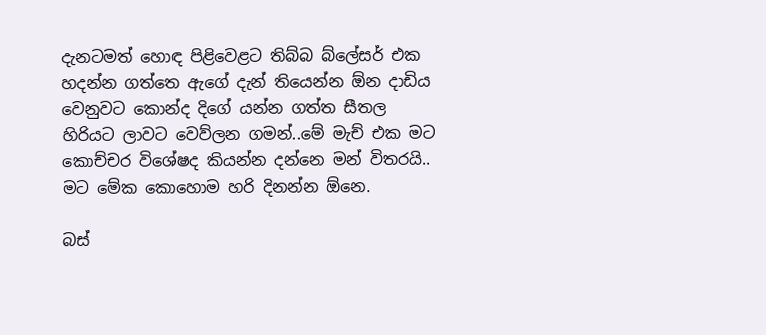දැනටමත් හොඳ පිළිවෙළට තිබ්බ බ්ලේසර් එක හදන්න ගත්තෙ ඇගේ දැන් තියෙන්න ඕන දාඩිය වෙනුවට කොන්ද දිගේ යන්න ගත්ත සීතල හිරියට ලාවට වෙව්ලන ගමන්..මේ මැච් එක මට කොච්චර විශේෂද කියන්න දන්නෙ මන් විතරයි.. මට මේක කොහොම හරි දිනන්න ඕනෙ.

බස්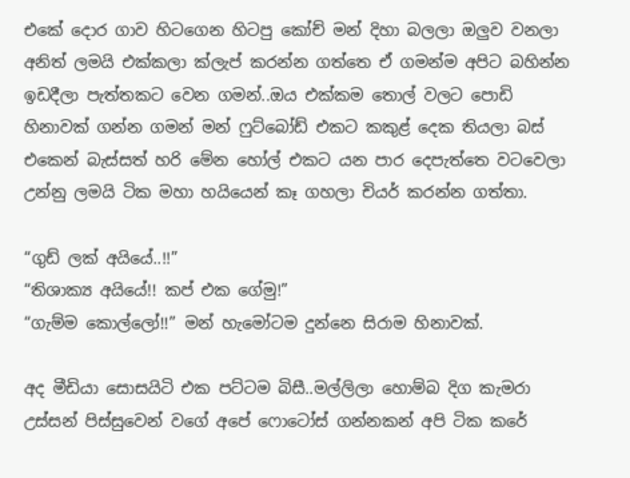එකේ දොර ගාව හිටගෙන හිටපු කෝච් මන් දිහා බලලා ඔලුව වනලා අනිත් ලමයි එක්කලා ක්ලැප් කරන්න ගත්තෙ ඒ ගමන්ම අපිට බහින්න ඉඩදීලා පැත්තකට වෙන ගමන්..ඔය එක්කම තොල් වලට පොඩි හිනාවක් ගන්න ගමන් මන් ෆුට්බෝඩ් එකට කකුළ් දෙක තියලා බස් එකෙන් බැස්සත් හරි මේන හෝල් එකට යන පාර දෙපැත්තෙ වටවෙලා උන්නු ලමයි ටික මහා හයියෙන් කෑ ගහලා චියර් කරන්න ගත්තා.

“ගුඩ් ලක් අයියේ..!!”
“තිශාක්‍ය අයියේ!! කප් එක ගේමු!”
“ගැම්ම කොල්ලෝ!!” මන් හැමෝටම දුන්නෙ සිරාම හිනාවක්.

අද මීඩියා සොසයිටි එක පට්ටම බිසී..මල්ලිලා හොම්බ දිග කැමරා උස්සන් පිස්සුවෙන් වගේ අපේ ෆොටෝස් ගන්නකන් අපි ටික කරේ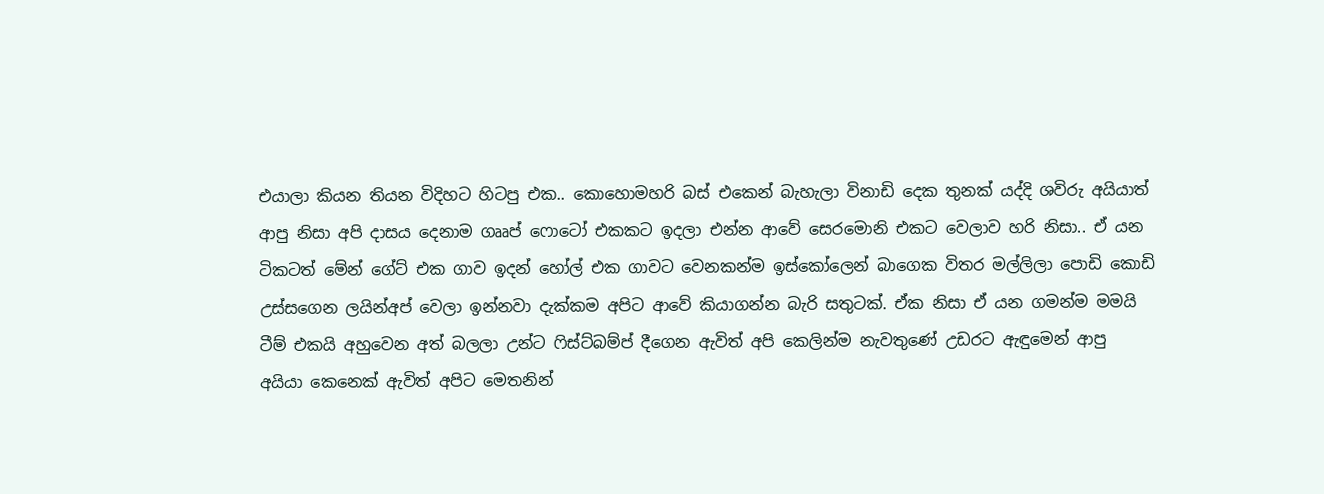එයාලා කියන තියන විදිහට හිටපු එක.. කොහොමහරි බස් එකෙන් බැහැලා විනාඩි දෙක තුනක් යද්දි ශවිරු අයියාත් ආපු නිසා අපි දාසය දෙනාම ගෲප් ෆොටෝ එකකට ඉදලා එන්න ආවේ සෙරමොනි එකට වෙලාව හරි නිසා.. ඒ යන ටිකටත් මේන් ගේට් එක ගාව ඉදන් හෝල් එක ගාවට වෙනකන්ම ඉස්කෝලෙන් බාගෙක විතර මල්ලිලා පොඩි කොඩි උස්සගෙන ලයින්අප් වෙලා ඉන්නවා දැක්කම අපිට ආවේ කියාගන්න බැරි සතුටක්. ඒක නිසා ඒ යන ගමන්ම මමයි ටීම් එකයි අහුවෙන අත් බලලා උන්ට ෆිස්ට්බම්ප් දීගෙන ඇවිත් අපි කෙලින්ම නැවතුණේ උඩරට ඇඳුමෙන් ආපු අයියා කෙනෙක් ඇවිත් අපිට මෙතනින්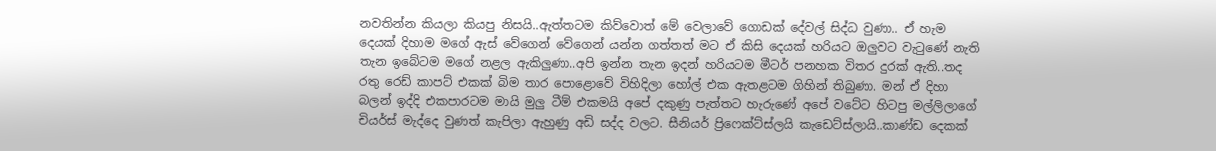නවතින්න කියලා කියපු නිසයි..ඇත්තටම කිව්වොත් මේ වෙලාවේ ගොඩක් දේවල් සිද්ධ වුණා.. ඒ හැම දෙයක් දිහාම මගේ ඇස් වේගෙන් වේගෙන් යන්න ගත්තත් මට ඒ කිසි දෙයක් හරියට ඔලුවට වැටුණේ නැති තැන ඉබේටම මගේ නළල ඇකිලුණා..අපි ඉන්න තැන ඉදන් හරියටම මීටර් පනහක විතර දුරක් ඇති..තද රතු රෙඩ් කාපට් එකක් බිම තාර පොළොවේ විහිදිලා හෝල් එක ඇතළටම ගිහින් තිබුණා. මන් ඒ දිහා බලන් ඉද්දි එකපාරටම මායි මුලු ටීම් එකමයි අපේ දකුණු පැත්තට හැරුණේ අපේ වටේට හිටපු මල්ලිලාගේ චියර්ස් මැද්දෙ වුණත් කැපිලා ඇහුණු අඩි සද්ද වලට. සීනියර් ප්‍රිෆෙක්ට්ස්ලයි කැඩෙට්ස්ලායි..කාණ්ඩ දෙකක්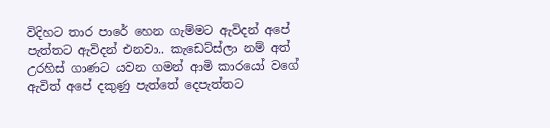විදිහට තාර පාරේ හෙන ගැම්මට ඇවිදන් අපේ පැත්තට ඇවිදන් එනවා.. කැඩෙට්ස්ලා නම් අත් උරහිස් ගාණට යවන ගමන් ආමි කාරයෝ වගේ ඇවිත් අපේ දකුණු පැත්තේ දෙපැත්තට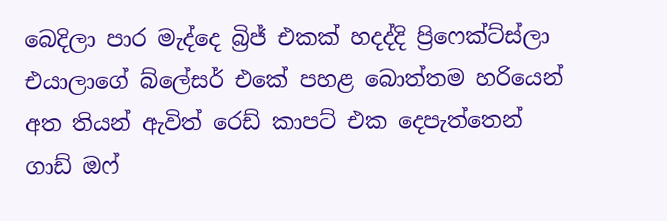බෙදිලා පාර මැද්දෙ බ්‍රිජ් එකක් හදද්දි ප්‍රිෆෙක්ට්ස්ලා එයාලාගේ බ්ලේසර් එකේ පහළ බොත්තම හරියෙන් අත තියන් ඇවිත් රෙඩ් කාපට් එක දෙපැත්තෙන් ගාඩ් ඔෆ්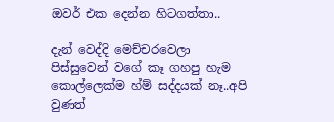ඔවර් එක දෙන්න හිටගත්තා..

දැන් වෙද්දි මෙච්චරවෙලා පිස්සුවෙන් වගේ කෑ ගහපු හැම කොල්ලෙක්ම හ්ම් සද්දයක් නෑ..අපි වුණත්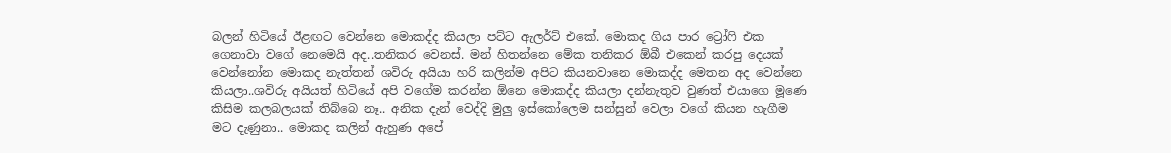බලන් හිටියේ ඊළඟට වෙන්නෙ මොකද්ද කියලා පට්ට ඇලර්ට් එකේ. මොකද ගිය පාර ට්‍රෝෆි එක ගෙනාවා වගේ නෙමෙයි අද..තනිකර වෙනස්. මන් හිතන්නෙ මේක තනිකර ඕබී එකෙන් කරපු දෙයක් වෙන්නෝන මොකද නැත්තන් ශවිරු අයියා හරි කලින්ම අපිට කියනවානෙ මොකද්ද මෙතන අද වෙන්නෙ කියලා..ශවිරු අයියත් හිටියේ අපි වගේම කරන්න ඕනෙ මොකද්ද කියලා දන්නැතුව වුණත් එයාගෙ මූණෙ කිසිම කලබලයක් තිබ්බෙ නෑ.. අනික දැන් වෙද්දි මුලු ඉස්කෝලෙම සන්සුන් වෙලා වගේ කියන හැගීම මට දැණුනා.. මොකද කලින් ඇහුණ අපේ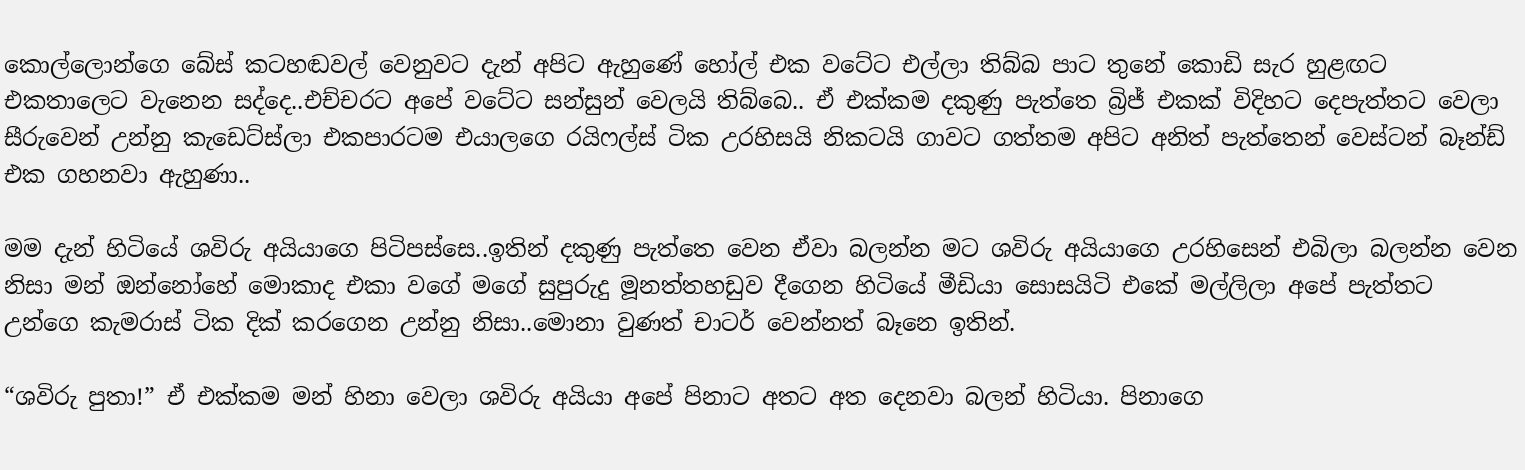කොල්ලොන්ගෙ බේස් කටහඬවල් වෙනුවට දැන් අපිට ඇහුණේ හෝල් එක වටේට එල්ලා තිබ්බ පාට තුනේ කොඩි සැර හුළඟට එකතාලෙට වැනෙන සද්දෙ..එච්චරට අපේ වටේට සන්සුන් වෙලයි තිබ්බෙ.. ඒ එක්කම දකුණු පැත්තෙ බ්‍රිජ් එකක් විදිහට දෙපැත්තට වෙලා සීරුවෙන් උන්නු කැඩෙට්ස්ලා එකපාරටම එයාලගෙ රයිෆල්ස් ටික උරහිසයි නිකටයි ගාවට ගත්තම අපිට අනිත් පැත්තෙන් වෙස්ටන් බෑන්ඩ් එක ගහනවා ඇහුණා..

මම දැන් හිටියේ ශවිරු අයියාගෙ පිටිපස්සෙ..ඉතින් දකුණු පැත්තෙ වෙන ඒවා බලන්න මට ශවිරු අයියාගෙ උරහිසෙන් එබිලා බලන්න වෙන නිසා මන් ඔන්නෝහේ මොකාද එකා වගේ මගේ සුපුරුදු මූනත්තහඩුව දීගෙන හිටියේ ‍මීඩියා සොසයිටි එකේ මල්ලිලා අපේ පැත්තට උන්ගෙ කැමරාස් ටික දික් කරගෙන උන්නු නිසා..මොනා වුණත් චාටර් වෙන්නත් බෑනෙ ඉතින්.

“ශවිරු පුතා!” ඒ එක්කම මන් හිනා වෙලා ශවිරු අයියා අපේ පිනාට අතට අත දෙනවා බලන් හිටියා. පිනාගෙ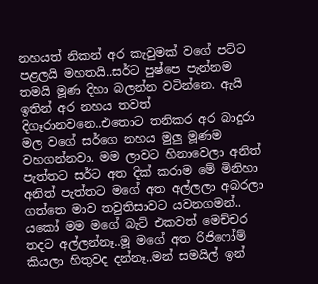නහයත් නිකන් අර කැවුමක් වගේ පට්ට පළලයි මහතයි..සර්ට පුෂ්පෙ පැන්නම තමයි මූණ දිහා බලන්න වටින්නෙ. ඇයි ඉතින් අර නහය තවත් දිගෑරානවනෙ..එතොට තනිකර අර බාදුරා මල වගේ සර්ගෙ නහය මුලු මූණම වහගන්නවා. මම ලාවට හිනාවෙලා අනිත් පැත්තට සර්ට අත දික් කරාම මේ මිනිහා අනිත් පැත්තට මගේ අත අල්ලලා අබරලා ගත්තෙ මාව තවුතිසාවට යවනගමන්.. යකෝ මම මගේ බැට් එකවත් මෙච්චර තදට අල්ලන්නෑ..මූ මගේ අත රිජිෆෝම් කියලා හිතුවද දන්නෑ..මන් සමයිල් ඉන්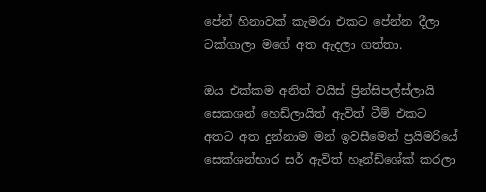පේන් හිනාවක් කැමරා එකට පේන්න දීලා ටක්ගාලා මගේ අත ඇදලා ගත්තා.

ඔය එක්කම අනිත් වයිස් ප්‍රින්සිපල්ස්ලායි සෙකශන් හෙඩ්ලායිත් ඇවිත් ටීම් එකට අතට අත දුන්නාම මන් ඉවසීමෙන් ප්‍රයිමරියේ සෙක්ශන්භාර සර් ඇවිත් හෑන්ඩ්ශේක් කරලා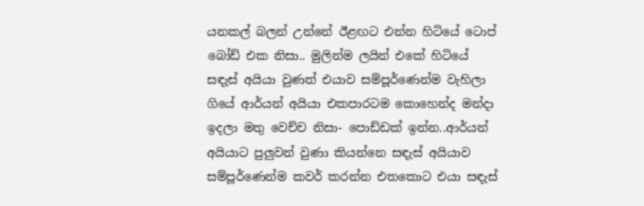යනකල් බලන් උන්නේ ඊළඟට එන්න හිටියේ ටොප් බෝඩ් එක නිසා.. මුලින්ම ලයින් එකේ හිටියේ සඳැස් අයියා වුණත් එයාව සම්පූර්ණෙන්ම වැහිලා ගියේ ආර්යන් අයියා එකපාරටම කොහෙන්ද මන්දා ඉදලා මතු වෙච්ච නිසා- පොඩ්ඩක් ඉන්න..ආර්යන් අයියාට පුලුවන් වුණා කියන්නෙ සඳැස් අයියාව සම්පූර්ණෙන්ම කවර් කරන්න එතකොට එයා සඳැස්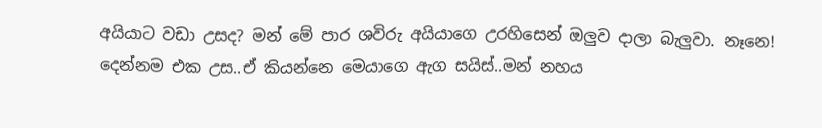අයියාට වඩා උසද? මන් මේ පාර ශවිරු අයියාගෙ උරහිසෙන් ඔලුව දාලා බැලුවා. නෑනෙ! දෙන්නම එක උස..ඒ කියන්නෙ මෙයාගෙ ඇග සයිස්..මන් නහය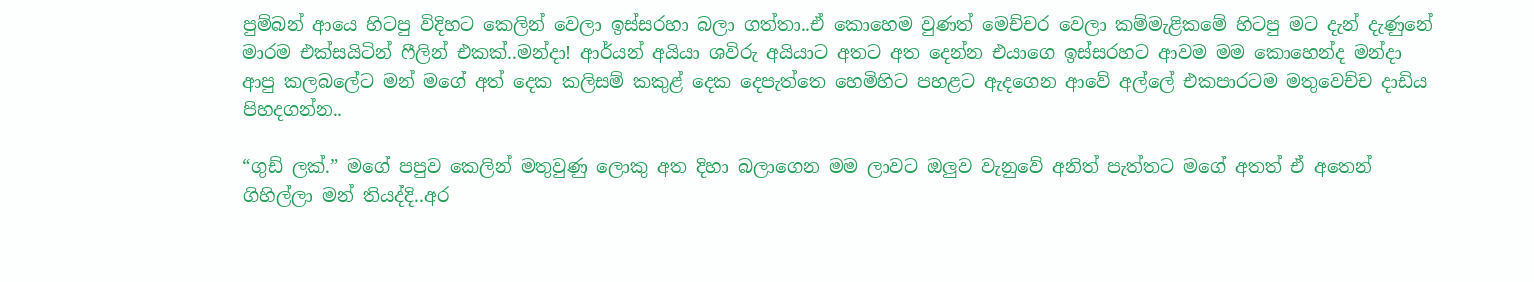පුම්බන් ආයෙ හිටපු විදිහට කෙලින් වෙලා ඉස්සරහා බලා ගත්තා..ඒ කොහෙම වුණත් මෙච්චර වෙලා කම්මැළිකමේ හිටපු මට දැන් දැණුනේ මාරම එක්සයිටින් ෆීලින් එකක්..මන්දා! ආර්යන් අයියා ශවිරු අයියාට අතට අත දෙන්න එයාගෙ ඉස්සරහට ආවම මම කොහෙන්ද මන්දා ආපු කලබලේට මන් මගේ අත් දෙක කලිසම් කකුළ් දෙක දෙපැත්තෙ හෙමිහිට පහළට ඇදගෙන ආවේ අල්ලේ එකපාරටම මතුවෙච්ච දාඩිය පිහදගන්න..

“ගුඩ් ලක්.” මගේ පපුව කෙලින් මතුවුණු ලොකු අත දිහා බලාගෙන මම ලාවට ඔලුව වැනුවේ අනිත් පැත්තට මගේ අතත් ඒ අතෙන් ගිහිල්ලා මන් තියද්දි..අර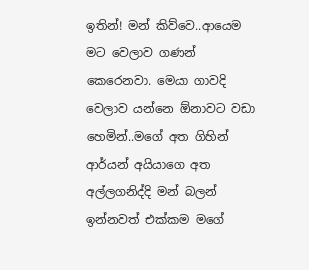ඉතින්! මන් කිව්වෙ..ආයෙම මට වෙලාව ගණන් කෙරෙනවා. මෙයා ගාවදි වෙලාව යන්නෙ ඕනාවට වඩා හෙමින්..මගේ අත ගිහින් ආර්යන් අයියාගෙ අත අල්ලගනිද්දි මන් බලන් ඉන්නවත් එක්කම මගේ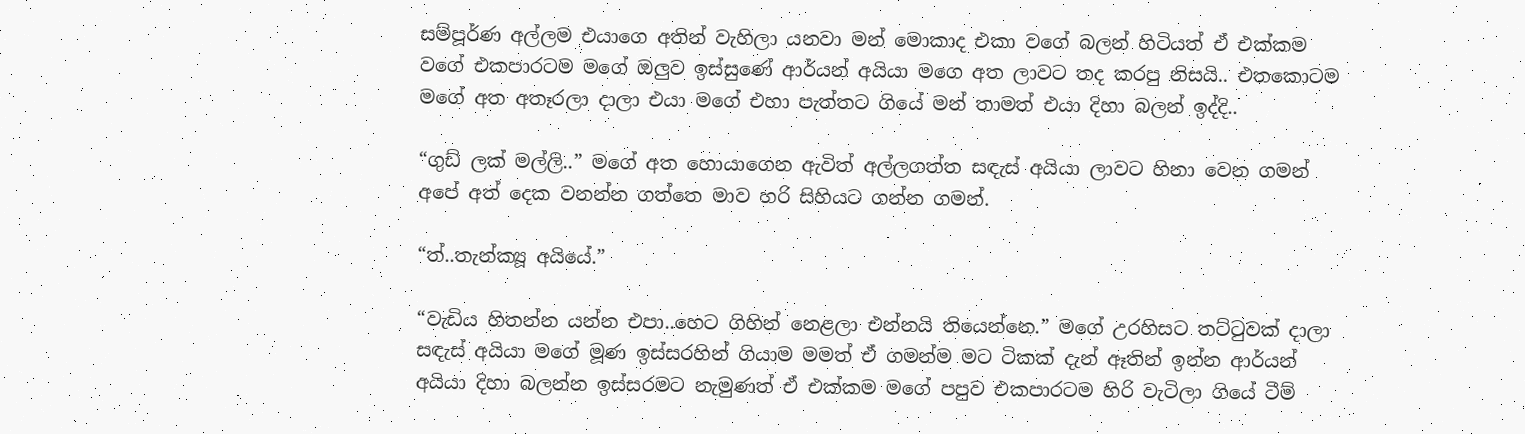සම්පූර්ණ අල්ලම එයාගෙ අතින් වැහිලා යනවා මන් මොකාද එකා වගේ බලන් හිටියත් ඒ එක්කම වගේ එකපාරටම මගේ ඔලුව ඉස්සුණේ ආර්යන් අයියා මගෙ අත ලාවට තද කරපු නිසයි.. එතකොටම මගේ අත අතෑරලා දාලා එයා මගේ එහා පැත්තට ගියේ මන් තාමත් එයා දිහා බලන් ඉද්දි..

“ගුඩ් ලක් මල්ලි..” මගේ අත හොයාගෙන ඇවිත් අල්ලගත්ත සඳැස් අයියා ලාවට හිනා වෙන ගමන් අපේ අත් දෙක වනන්න ගත්තෙ මාව හරි සිහියට ගන්න ගමන්.

“ත්..තැන්ක්‍යූ අයියේ.”

“වැඩිය හිතන්න යන්න එපා..හෙට ගිහින් නෙළලා එන්නයි තියෙන්නෙ.” මගේ උරහිසට තට්ටුවක් දාලා සඳැස් අයියා මගේ මූණ ඉස්සරහින් ගියාම මමත් ඒ ගමන්ම මට ටිකක් දැන් ඈතින් ඉන්න ආර්යන් අයියා දිහා බලන්න ඉස්සරමට නැමුණත් ඒ එක්කම මගේ පපුව එකපාරටම හිරි වැටිලා ගියේ ටීම්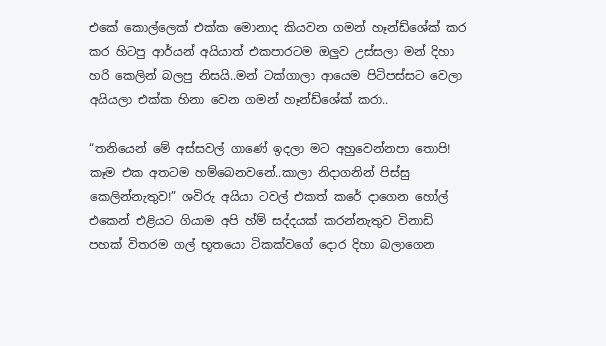එකේ කොල්ලෙක් එක්ක මොනාද කියවන ගමන් හෑන්ඩ්ශේක් කර කර හිටපු ආර්යන් අයියාත් එකපාරටම ඔලුව උස්සලා මන් දිහා හරි කෙලින් බලපු නිසයි..මන් ටක්ගාලා ආයෙම පිටිපස්සට වෙලා අයියලා එක්ක හිනා වෙන ගමන් හෑන්ඩ්ශේක් කරා..

“තනියෙන් මේ අස්සවල් ගාණේ ඉදලා මට අහුවෙන්නපා තොපි! කෑම එක අතටම හම්බෙනවනේ..කාලා නිදාගනින් පිස්සු කෙලින්නැතුව!” ශවිරු අයියා ටවල් එකත් කරේ දාගෙන හෝල් එකෙන් එළියට ගියාම අපි හ්ම් සද්දයක් කරන්නැතුව විනාඩි පහක් විතරම ගල් භූතයො ටිකක්වගේ දොර දිහා බලාගෙන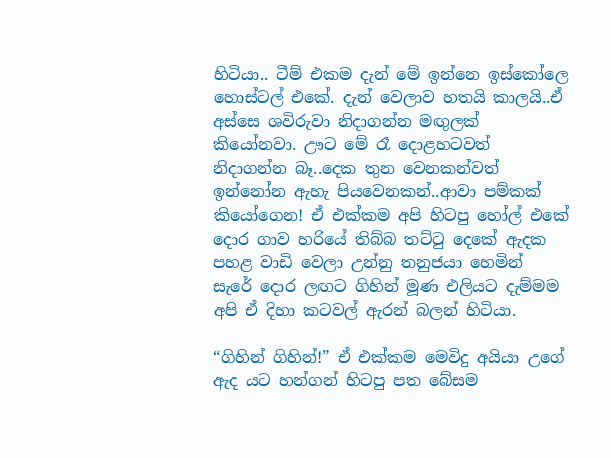හිටියා.. ටීම් එකම දැන් මේ ඉන්නෙ ඉස්කෝලෙ හොස්ටල් එකේ. දැන් වෙලාව හතයි කාලයි..ඒ අස්සෙ ශවිරුවා නිදාගන්න මඟුලක් කියෝනවා. ඌට මේ රෑ දොළහටවත් නිදාගන්න බෑ..දෙක තුන වෙනකන්වත් ඉන්නෝන ඇහැ පියවෙනකන්..ආවා පම්කක් කියෝගෙන! ඒ එක්කම අපි හිටපු හෝල් එකේ දොර ගාව හරියේ තිබ්බ තට්ටු දෙකේ ඇදක පහළ වාඩි වෙලා උන්නු තනුජයා හෙමින් සැරේ දොර ලඟට ගිහින් මූණ එලියට දැම්මම අපි ඒ දිහා කටවල් ඇරන් බලන් හිටියා.

“ගිහින් ගිහින්!” ඒ එක්කම මෙවිදු අයියා උගේ ඇද යට හන්ගන් හිටපු පත බේසම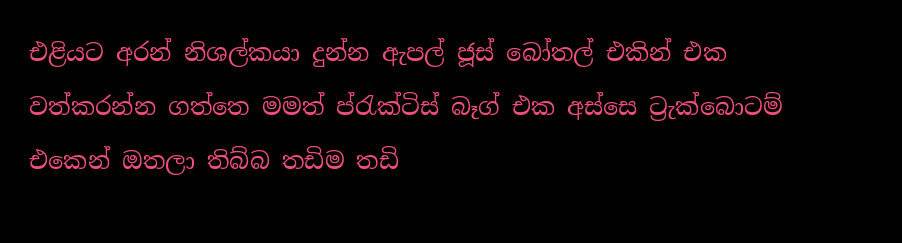එළියට අරන් නිශල්කයා දුන්න ඇපල් ජූස් බෝතල් එකින් එක වත්කරන්න ගත්තෙ මමත් ප්රැක්ටිස් බෑග් එක අස්සෙ ට්‍රැක්බොටම් එකෙන් ඔතලා තිබ්බ තඩිම තඩි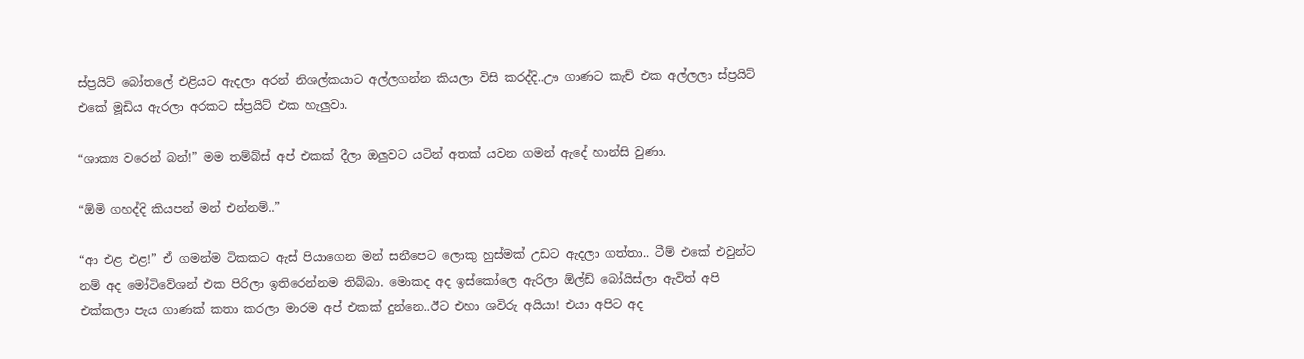ස්ප්‍රයිට් බෝතලේ එළියට ඇදලා අරන් නිශල්කයාට අල්ලගන්න කියලා විසි කරද්දි..ඌ ගාණට කැච් එක අල්ලලා ස්ප්‍රයිට් එකේ මූඩිය ඇරලා අරකට ස්ප්‍රයිට් එක හැලුවා.

“ශාක්‍ය වරෙන් බන්!” මම තම්බ්ස් අප් එකක් දීලා ඔලුවට යටින් අතක් යවන ගමන් ඇදේ හාන්සි වුණා.

“ඕමි ගහද්දි කියපන් මන් එන්නම්..”

“ආ එළ එළ!” ඒ ගමන්ම ටිකකට ඇස් පියාගෙන මන් සනීපෙට ලොකු හුස්මක් උඩට ඇදලා ගත්තා.. ටීම් එකේ එවුන්ට නම් අද මෝටිවේශන් එක පිරිලා ඉතිරෙන්නම තිබ්බා. මොකද අද ඉස්කෝලෙ ඇරිලා ඕල්ඩ් බෝයිස්ලා ඇවිත් අපි එක්කලා පැය ගාණක් කතා කරලා මාරම අප් එකක් දුන්නෙ..ඊට එහා ශවිරු අයියා! එයා අපිට අද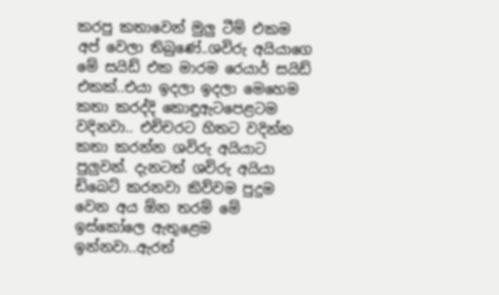කරපු කතාවෙන් මුලු ටීම් එකම අප් වෙලා තිබුණේ..ශවිරු අයියාගෙ මේ සයිඩ් එක මාරම රෙයාර් සයිඩ් එකක්..එයා ඉදලා ඉදලා මෙහෙම කතා කරද්දි කොඳුඇටපෙළටම වදිනවා.. එච්චරට හිතට වදින්න කතා කරන්න ශවිරු අයියාට පුලුවන්. දැනටත් ශවිරු අයියා ඩිබෙට් කරනවා කිව්වම පුදුම වෙන අය ඕන තරම් මේ ඉස්කෝලෙ ඇතුළෙම ඉන්නවා..ඇරත්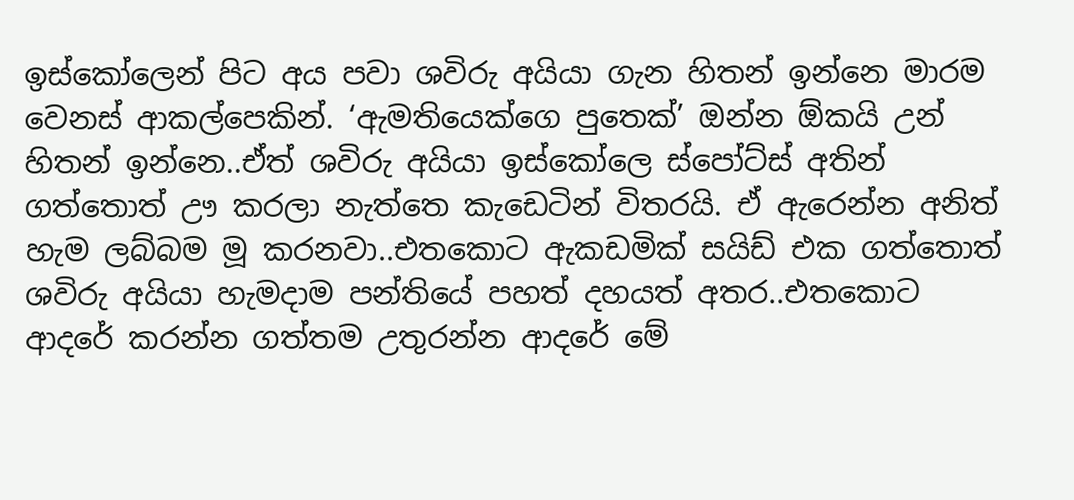ඉස්කෝලෙන් පිට අය පවා ශවිරු අයියා ගැන හිතන් ඉන්නෙ මාරම වෙනස් ආකල්පෙකින්. ‘ඇමතියෙක්ගෙ පුතෙක්’ ඔන්න ඕකයි උන් හිතන් ඉන්නෙ..ඒත් ශවිරු අයියා ඉස්කෝලෙ ස්පෝට්ස් අතින් ගත්තොත් ඌ කරලා නැත්තෙ කැඩෙටින් විතරයි. ඒ ඇරෙන්න අනිත් හැම ලබ්බම මූ කරනවා..එතකොට ඇකඩමික් සයිඩ් එක ගත්තොත් ශවිරු අයියා හැමදාම පන්තියේ පහත් දහයත් අතර..එතකොට ආදරේ කරන්න ගත්තම උතුරන්න ආදරේ මේ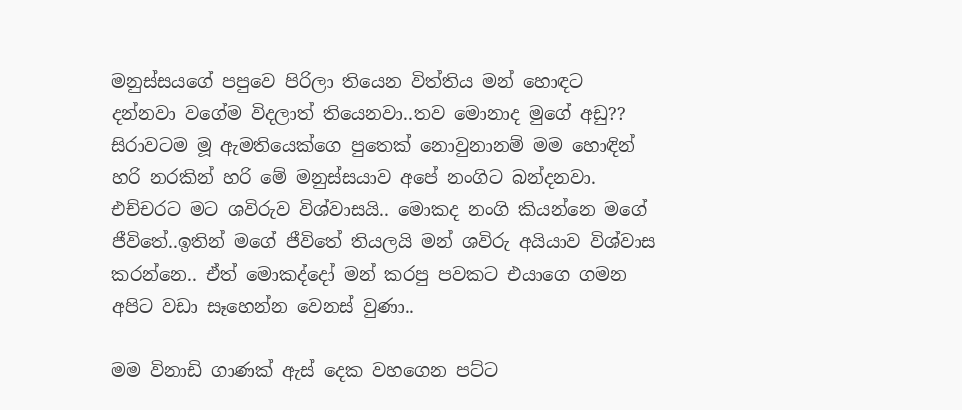මනුස්සයගේ පපුවෙ පිරිලා තියෙන විත්තිය මන් හොඳට දන්නවා වගේම විදලාත් තියෙනවා..තව මොනාද මුගේ අඩු?? සිරාවටම මූ ඇමතියෙක්ගෙ පුතෙක් නොවුනානම් මම හොඳින් හරි නරකින් හරි මේ මනුස්සයාව අපේ නංගිට බන්දනවා. එච්චරට මට ශවිරුව විශ්වාසයි.. මොකද නංගි කියන්නෙ මගේ ජීවිතේ..ඉතින් මගේ ජීවිතේ තියලයි මන් ශවිරු අයියාව විශ්වාස කරන්නෙ.. ඒත් මොකද්දෝ මන් කරපු පවකට එයාගෙ ගමන අපිට වඩා සෑහෙන්න වෙනස් වුණා..

මම විනාඩි ගාණක් ඇස් දෙක වහගෙන පට්ට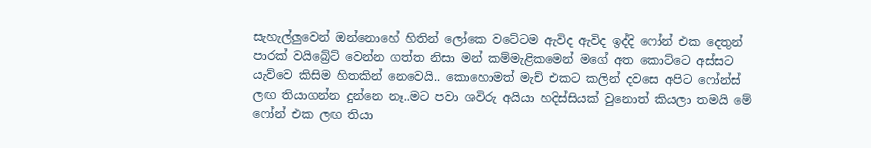සැහැල්ලුවෙන් ඔන්නොහේ හිතින් ලෝකෙ වටේටම ඇවිද ඇවිද ඉද්දි ෆෝන් එක දෙතුන් පාරක් වයිබ්‍රේට් වෙන්න ගත්ත නිසා මන් කම්මැළිකමෙන් මගේ අත කොට්ටෙ අස්සට යැව්වෙ කිසිම හිතකින් නෙවෙයි.. කොහොමත් මැච් එකට කලින් දවසෙ අපිට ෆෝන්ස් ලඟ තියාගන්න දුන්නෙ නෑ..මට පවා ශවිරු අයියා හදිස්සියක් වුනොත් කියලා තමයි මේ ෆෝන් එක ලඟ තියා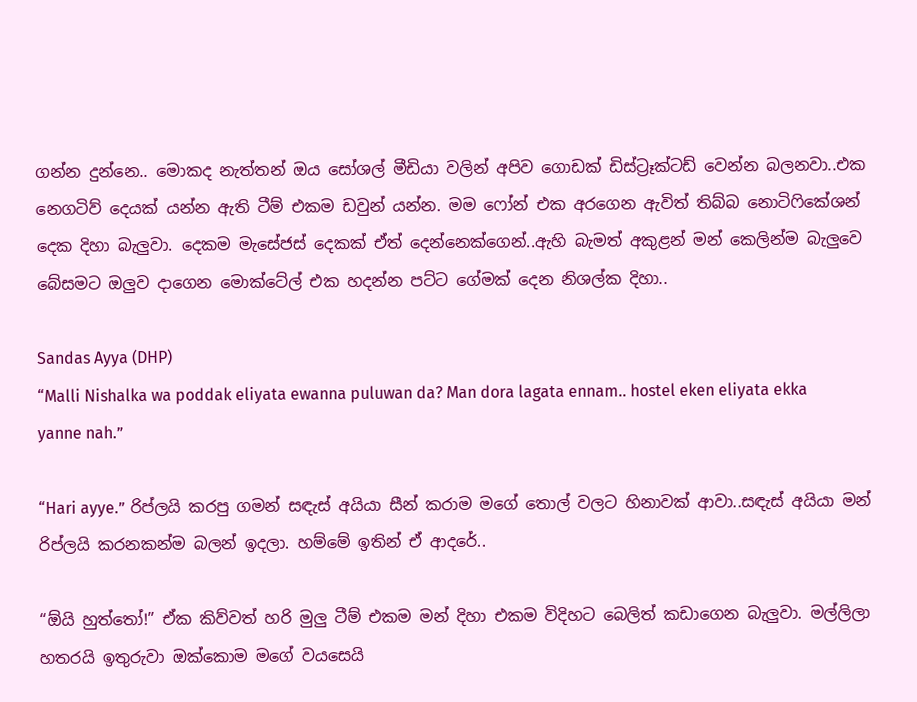ගන්න දුන්නෙ.. මොකද නැත්තන් ඔය සෝශල් මීඩියා වලින් අපිව ගොඩක් ඩිස්ට්‍රෑක්ටඩ් වෙන්න බලනවා..එක නෙගටිව් දෙයක් යන්න ඇති ටීම් එකම ඩවුන් යන්න. මම ෆෝන් එක අරගෙන ඇවිත් තිබ්බ නොටිෆිකේශන් දෙක දිහා බැලුවා. දෙකම මැසේජස් දෙකක් ඒත් දෙන්නෙක්ගෙන්..ඇහි බැමත් අකුළන් මන් කෙලින්ම බැලුවෙ බේසමට ඔලුව දාගෙන මොක්ටේල් එක හදන්න පට්ට ගේමක් දෙන නිශල්ක දිහා..

Sandas Ayya (DHP)
“Malli Nishalka wa poddak eliyata ewanna puluwan da? Man dora lagata ennam.. hostel eken eliyata ekka yanne nah.”

“Hari ayye.” රිප්ලයි කරපු ගමන් සඳැස් අයියා සීන් කරාම මගේ තොල් වලට හිනාවක් ආවා..සඳැස් අයියා මන් රිප්ලයි කරනකන්ම බලන් ඉදලා. හම්මේ ඉතින් ඒ ආදරේ..

“ඕයි හුත්තෝ!” ඒක කිව්වත් හරි මුලු ටීම් එකම මන් දිහා එකම විදිහට බෙලිත් කඩාගෙන බැලුවා. මල්ලිලා හතරයි ඉතුරුවා ඔක්කොම මගේ වයසෙයි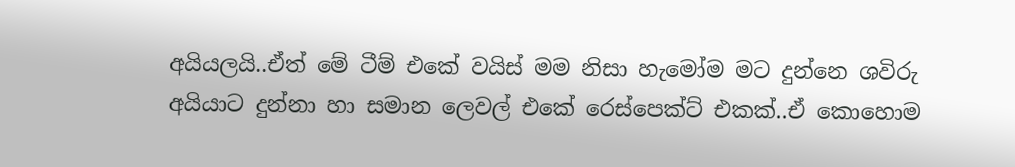අයියලයි..ඒත් මේ ටීම් එකේ වයිස් මම නිසා හැමෝම මට දුන්නෙ ශවිරු අයියාට දුන්නා හා සමාන ලෙවල් එකේ රෙස්පෙක්ට් එකක්..ඒ කොහොම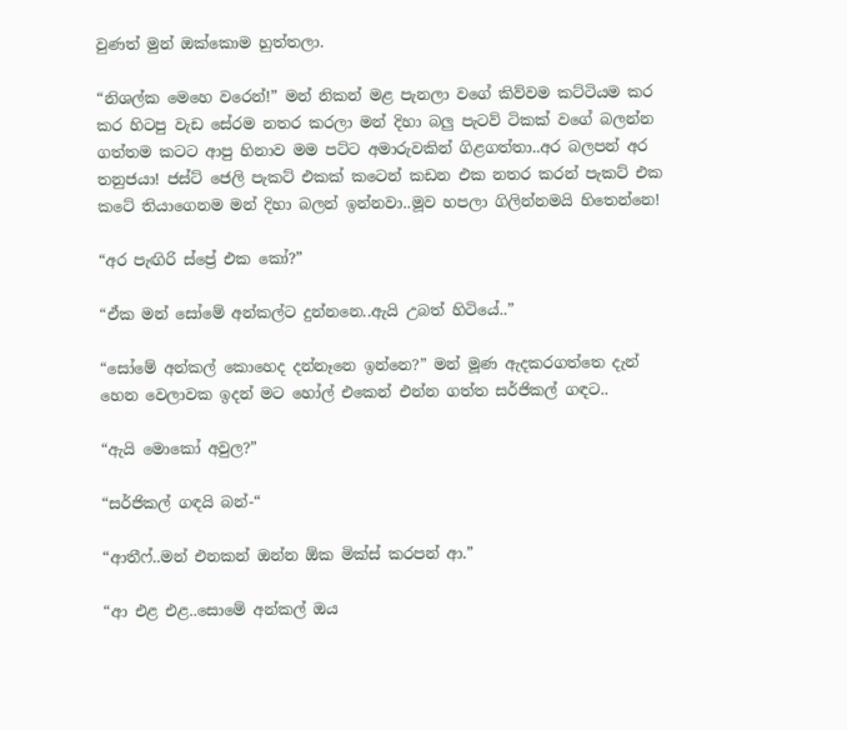වුණත් මුන් ඔක්කොම හුත්තලා.

“නිශල්ක මෙහෙ වරෙන්!” මන් නිකන් මළ පැනලා වගේ කිව්වම කට්ටියම කර කර හිටපු වැඩ සේරම නතර කරලා මන් දිහා බලු පැටව් ටිකක් වගේ බලන්න ගත්තම කටට ආපු හිනාව මම පට්ට අමාරුවකින් ගිළගත්තා..අර බලපන් අර තනුජයා! ජස්ට් ජෙලි පැකට් එකක් කටෙන් කඩන එක නතර කරන් පැකට් එක කටේ තියාගෙනම මන් දිහා බලන් ඉන්නවා..මූව හපලා ගිලින්නමයි හිතෙන්නෙ!

“අර පැඟිරි ස්ප්‍රේ එක කෝ?”

“ඒක මන් සෝමේ අන්කල්ට දුන්නනෙ..ඇයි උබත් හිටියේ..”

“සෝමේ අන්කල් කොහෙද දන්නෑනෙ ඉන්නෙ?” මන් මූණ ඇදකරගත්තෙ දැන් හෙන වෙලාවක ඉදන් මට හෝල් එකෙන් එන්න ගත්ත සර්ජිකල් ගඳට..

“ඇයි මොකෝ අවුල?”

“සර්ජිකල් ගඳයි බන්-“

“ආතීෆ්..මන් එනකන් ඔන්න ඕක මික්ස් කරපන් ආ.”

“ආ එළ එළ..සොමේ අන්කල් ඔය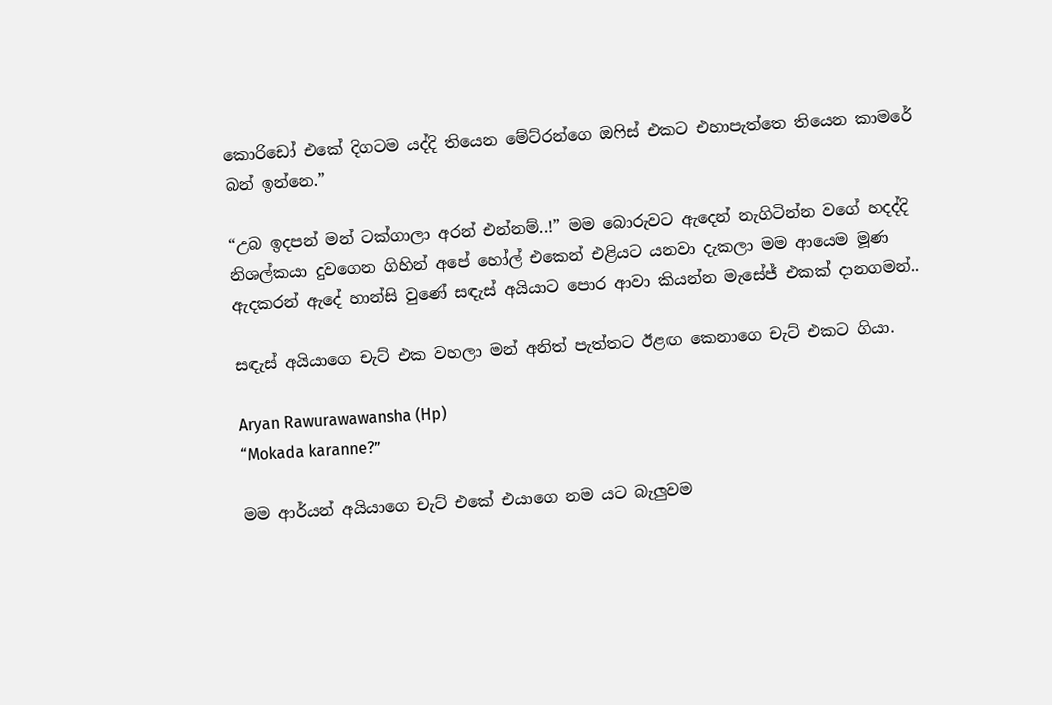කොරිඩෝ එකේ දිගටම යද්දි තියෙන මේට්රන්ගෙ ඔෆිස් එකට එහාපැත්තෙ තියෙන කාමරේ බන් ඉන්නෙ.”

“උබ ඉදපන් මන් ටක්ගාලා අරන් එන්නම්..!” මම බොරුවට ඇදෙන් නැගිටින්න වගේ හදද්දි නිශල්කයා දුවගෙන ගිහින් අපේ හෝල් එකෙන් එළියට යනවා දැකලා මම ආයෙම මූණ ඇදකරන් ඇදේ හාන්සි වුණේ සඳැස් අයියාට පොර ආවා කියන්න මැසේජ් එකක් දානගමන්..

සඳැස් අයියාගෙ චැට් එක වහලා මන් අනිත් පැත්තට ඊළඟ කෙනාගෙ චැට් එකට ගියා.

Aryan Rawurawawansha (Hp)
“Mokada karanne?”

මම ආර්යන් අයියාගෙ චැට් එකේ එයාගෙ නම යට බැලුවම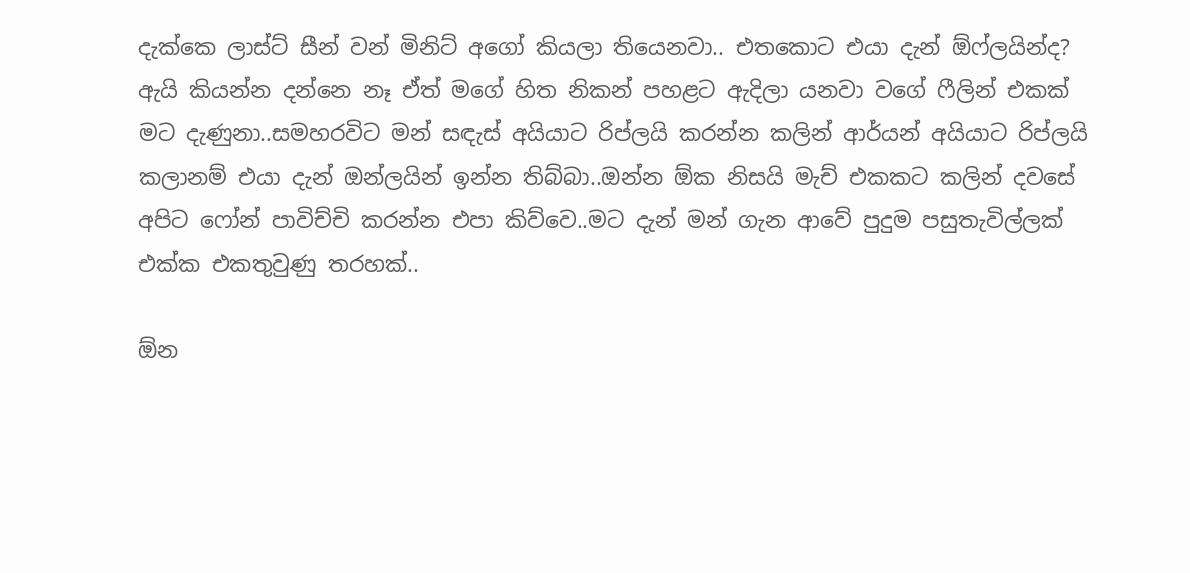දැක්කෙ ලාස්ට් සීන් වන් මිනිට් අගෝ කියලා තියෙනවා.. එතකොට එයා දැන් ඕෆ්ලයින්ද? ඇයි කියන්න දන්නෙ නෑ ඒත් මගේ හිත නිකන් පහළට ඇදිලා යනවා වගේ ෆීලින් එකක් මට දැණුනා..සමහරවිට මන් සඳැස් අයියාට රිප්ලයි කරන්න කලින් ආර්යන් අයියාට රිප්ලයි කලානම් එයා දැන් ඔන්ලයින් ඉන්න තිබ්බා..ඔන්න ඕක නිසයි මැච් එකකට කලින් දවසේ අපිට ෆෝන් පාවිච්චි කරන්න එපා කිව්වෙ..මට දැන් මන් ගැන ආවේ පුදුම පසුතැවිල්ලක් එක්ක එකතුවුණු තරහක්..

ඕන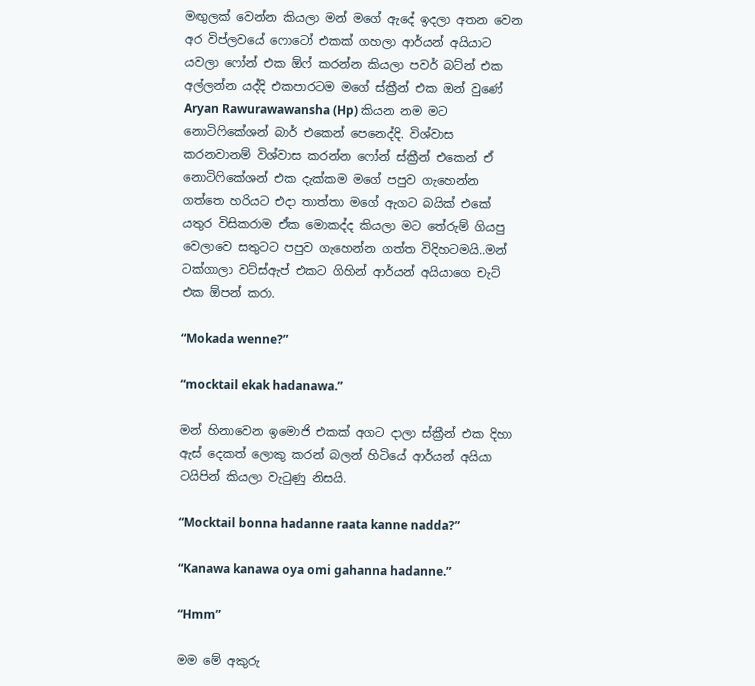මඟුලක් වෙන්න කියලා මන් මගේ ඇදේ ඉදලා අතන වෙන අර විප්ලවයේ ෆොටෝ එකක් ගහලා ආර්යන් අයියාට යවලා ෆෝන් එක ඕෆ් කරන්න කියලා පවර් බට්න් එක අල්ලන්න යද්දි එකපාරටම මගේ ස්ක්‍රීන් එක ඔන් වුණේ Aryan Rawurawawansha (Hp) කියන නම මට නොටිෆිකේශන් බාර් එකෙන් පෙනෙද්දි. විශ්වාස කරනවානම් විශ්වාස කරන්න ෆෝන් ස්ක්‍රීන් එකෙන් ඒ නොටිෆිකේශන් එක දැක්කම මගේ පපුව ගැහෙන්න ගත්තෙ හරියට එදා තාත්තා මගේ ඇගට බයික් එකේ යතුර විසිකරාම ඒක මොකද්ද කියලා මට තේරුම් ගියපු වෙලාවෙ සතුටට පපුව ගැහෙන්න ගත්ත විදිහටමයි..මන් ටක්ගාලා වට්ස්ඇප් එකට ගිහින් ආර්යන් අයියාගෙ චැට් එක ඕපන් කරා.

“Mokada wenne?”

“mocktail ekak hadanawa.”

මන් හිනාවෙන ඉමොජි එකක් අගට දාලා ස්ක්‍රීන් එක දිහා ඇස් දෙකත් ලොකු කරන් බලන් හිටියේ ආර්යන් අයියා ටයිපින් කියලා වැටුණු නිසයි.

“Mocktail bonna hadanne raata kanne nadda?”

“Kanawa kanawa oya omi gahanna hadanne.”

“Hmm”

මම මේ අකුරු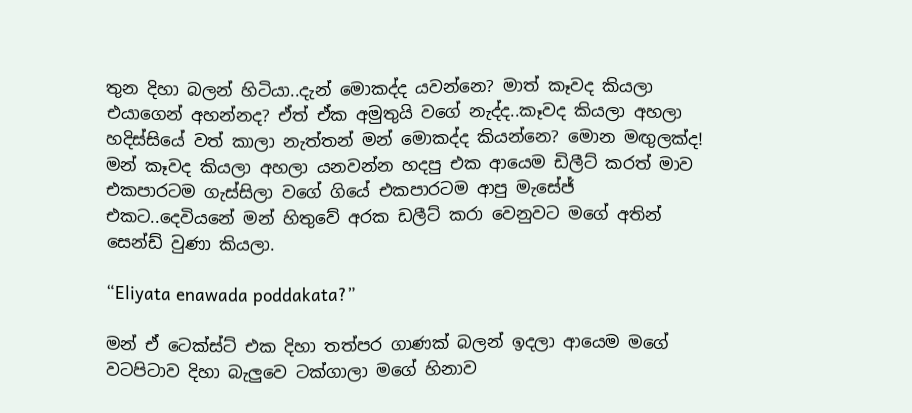තුන දිහා බලන් හිටියා..දැන් මොකද්ද යවන්නෙ? මාත් කෑවද කියලා එයාගෙන් අහන්නද? ඒත් ඒක අමුතුයි වගේ නැද්ද..කෑවද කියලා අහලා හදිස්සියේ වත් කාලා නැත්තන් මන් මොකද්ද කියන්නෙ? මොන මඟුලක්ද! මන් කෑවද කියලා අහලා යනවන්න හදපු එක ආයෙම ඩිලීට් කරත් මාව එකපාරටම ගැස්සිලා වගේ ගියේ එකපාරටම ආපු මැසේජ් එකට..දෙවියනේ මන් හිතුවේ අරක ඩලීට් කරා වෙනුවට මගේ අතින් සෙන්ඩ් වුණා කියලා.

“Eliyata enawada poddakata?”

මන් ඒ ටෙක්ස්ට් එක දිහා තත්පර ගාණක් බලන් ඉදලා ආයෙම මගේ වටපිටාව දිහා බැලුවෙ ටක්ගාලා මගේ හිනාව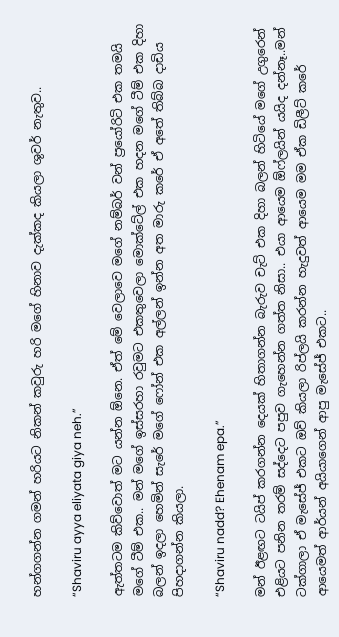හන්ගගන්න ගමන් හරියට නිකන් කවුරු හරි මගේ හිනාව දැක්කද කියලා ශුවර් නැතුව..

“Shaviru ayya eliyata giya neh.”

ඇත්තටම කිව්වොත් මට යන්න ඕනෙ. ඒත් මේ වෙලාවෙ මගේ නම්බර් වන් ප්‍රයෝරිටි එක තමයි මගේ ටීම් එක.. මන් මගේ ඉස්සරහා රවුමට එකතුවෙලා මොක්ටේල් එක හදන මගේ ටීම් එක දිහා බලන් ඉදලා හෙමින් සැරේ මගේ ෆෝන් එක අල්ලන් ඉන්න අත මාරු කරේ ඒ අතේ තිබ්බ දාඩිය පිහදාගන්න කියලා.

“Shaviru nadd? Ehenam epa.”

මන් ඊළඟට ටයිප් කරගන්න දෙයක් හිතාගන්න බැරුව චැට් එක දිහා බලන් හිටියේ මගේ උගුරෙන් එළියට පනින තරම් සද්දෙට පපුව ගැහෙන්න ගත්ත නිසා.. එයා ආයෙම ඕෆ්ලයින් යයිද දන්නෑ..මන් ටක්ගාලා ඒ මැසේජ් එකට ඔව් කියලා රිප්ලයි කරන්න හැදුවත් ආයෙම මම ඒක ඩිලීට් කරේ ආයෙමත් ආර්යන් අයියාගෙන් ආපු මැසේජ් එකට..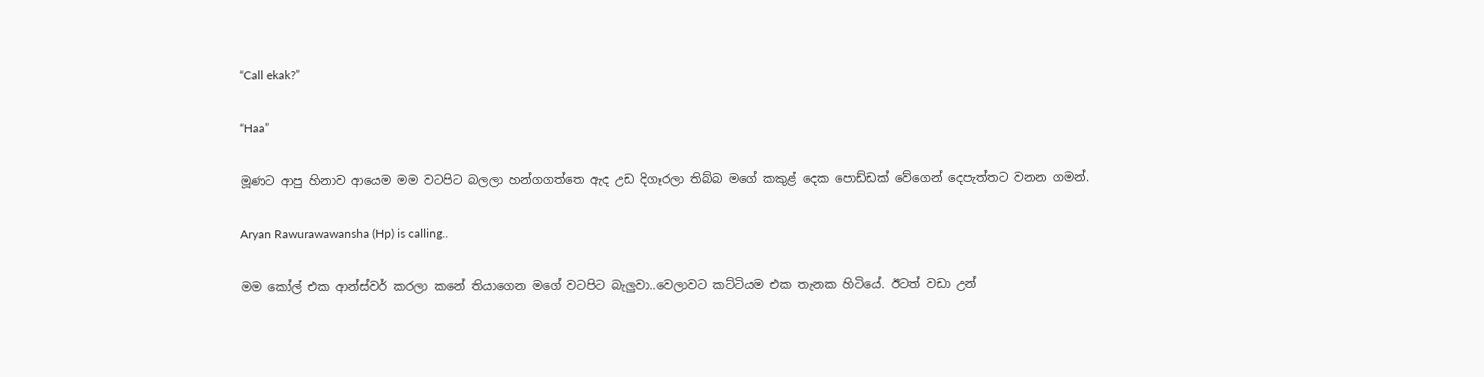“Call ekak?”

“Haa”

මූණට ආපු හිනාව ආයෙම මම වටපිට බලලා හන්ගගත්තෙ ඇද උඩ දිගෑරලා තිබ්බ මගේ කකුළ් දෙක පොඩ්ඩක් වේගෙන් දෙපැත්තට වනන ගමන්.

Aryan Rawurawawansha (Hp) is calling..

මම කෝල් එක ආන්ස්වර් කරලා කනේ තියාගෙන මගේ වටපිට බැලුවා..වෙලාවට කට්ටියම එක තැනක හිටියේ. ඊටත් වඩා උන්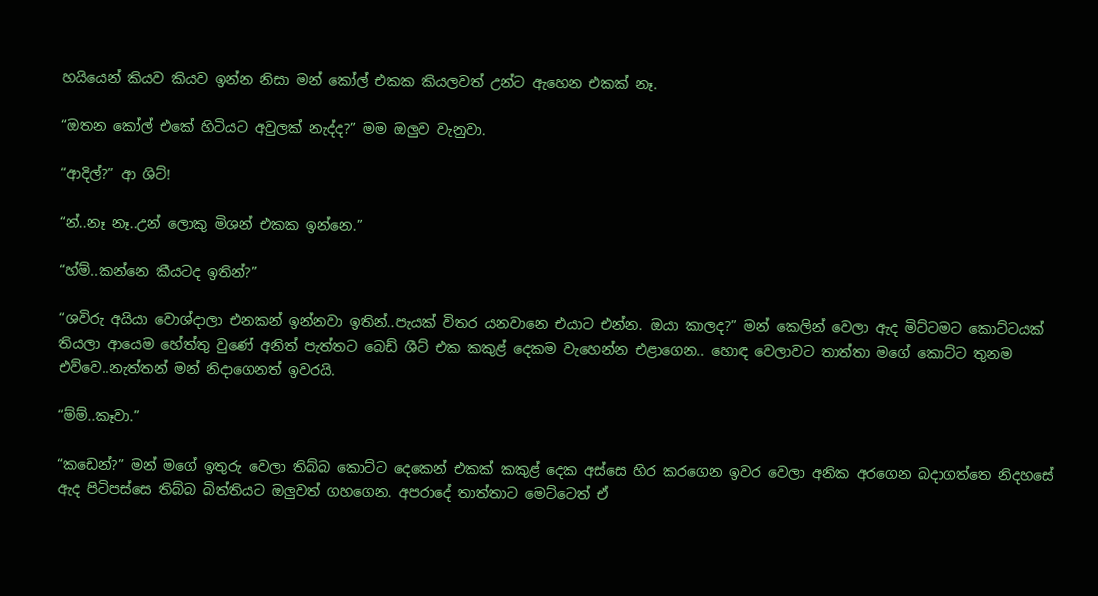හයියෙන් කියව කියව ඉන්න නිසා මන් කෝල් එකක කියලවත් උන්ට ඇහෙන එකක් නෑ.

“ඔතන කෝල් එකේ හිටියට අවුලක් නැද්ද?” මම ඔලුව වැනුවා.

“ආදිල්?” ආ ශිට්!

“න්..නෑ නෑ..උන් ලොකු මිශන් එකක ඉන්නෙ.”

“හ්ම්..කන්නෙ කීයටද ඉතින්?”

“ශවිරු අයියා වොශ්දාලා එනකන් ඉන්නවා ඉතින්..පැයක් විතර යනවානෙ එයාට එන්න. ඔයා කාලද?” මන් කෙලින් වෙලා ඇද මිට්ටමට කොට්ටයක් තියලා ආයෙම හේත්තු වුණේ අනිත් පැත්තට බෙඩ් ශීට් එක කකුළ් දෙකම වැහෙන්න එළාගෙන.. හොඳ වෙලාවට තාත්තා මගේ කොට්ට තුනම එව්වෙ..නැත්තන් මන් නිදාගෙනත් ඉවරයි.

“ම්ම්..කෑවා.”

“කඩෙන්?” මන් මගේ ඉතුරු වෙලා තිබ්බ කොට්ට දෙකෙන් එකක් කකුළ් දෙක අස්සෙ හිර කරගෙන ඉවර වෙලා අනික අරගෙන බදාගත්තෙ නිදහසේ ඇද පිටිපස්සෙ තිබ්බ බිත්තියට ඔලුවත් ගහගෙන. අපරාදේ තාත්තාට මෙට්ටෙත් ඒ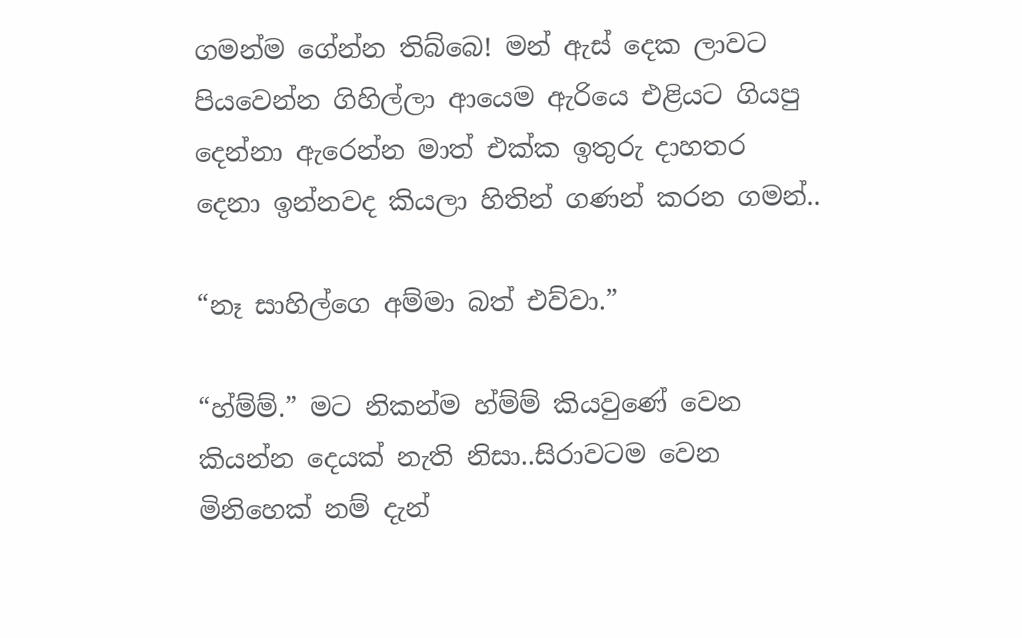ගමන්ම ගේන්න තිබ්බෙ! මන් ඇස් දෙක ලාවට පියවෙන්න ගිහිල්ලා ආයෙම ඇරියෙ එළියට ගියපු දෙන්නා ඇරෙන්න මාත් එක්ක ඉතුරු දාහතර දෙනා ඉන්නවද කියලා හිතින් ගණන් කරන ගමන්..

“නෑ සාහිල්ගෙ අම්මා බත් එව්වා.”

“හ්ම්ම්.” මට නිකන්ම හ්ම්ම් කියවුණේ වෙන කියන්න දෙයක් නැති නිසා..සිරාවටම වෙන මිනිහෙක් නම් දැන්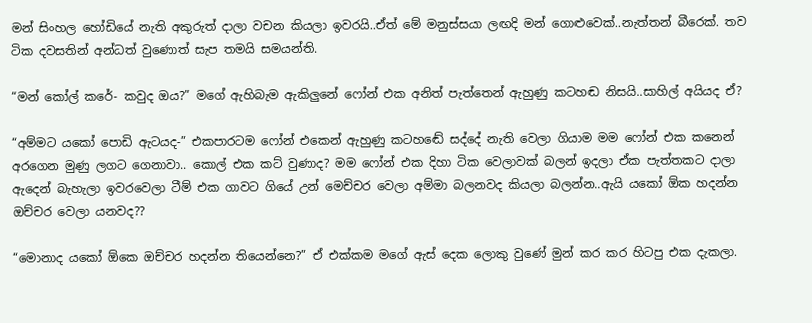මන් සිංහල හෝඩියේ නැති අකුරුත් දාලා වචන කියලා ඉවරයි..ඒත් මේ මනුස්සයා ලඟදි මන් ගොළුවෙක්..නැත්තන් බීරෙක්. තව ටික දවසතින් අන්ධත් වුණොත් සැප තමයි සමයන්ති.

“මන් කෝල් කරේ- කවුද ඔය?” මගේ ඇහිබැම ඇකිලුනේ ෆෝන් එක අනිත් පැත්තෙන් ඇහුණු කටහඬ නිසයි..සාහිල් අයියද ඒ?

“අම්මට යකෝ පොඩි ඇටයද-” එකපාරටම ෆෝන් එකෙන් ඇහුණු කටහඬේ සද්දේ නැති වෙලා ගියාම මම ෆෝන් එක කනෙන් අරගෙන මුණු ලගට ගෙනාවා.. කොල් එක කට් වුණාද? මම ෆෝන් එක දිහා ටික වෙලාවක් බලන් ඉදලා ඒක පැත්තකට දාලා ඇදෙන් බැහැලා ඉවරවෙලා ටීම් එක ගාවට ගියේ උන් මෙච්චර වෙලා අම්මා බලනවද කියලා බලන්න..ඇයි යකෝ ඕක හදන්න ඔච්චර වෙලා යනවද??

“මොනාද යකෝ ඕකෙ ඔච්චර හදන්න තියෙන්නෙ?” ඒ එක්කම මගේ ඇස් දෙක ලොකු වුණේ මුන් කර කර හිටපු එක දැකලා.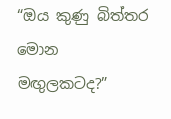“ඔය කුණු බිත්තර මොන මඟුලකටද?”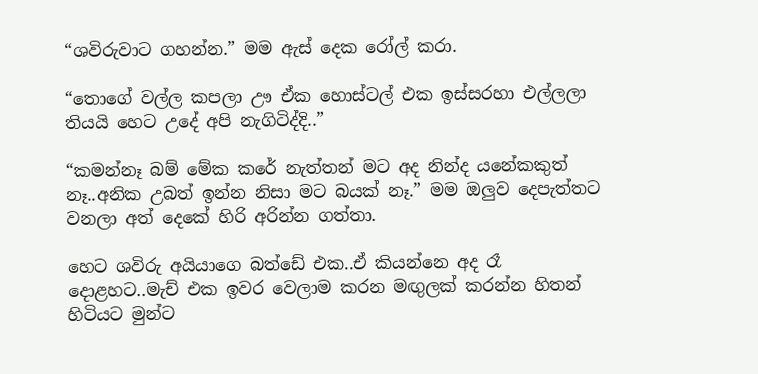“ශවිරුවාට ගහන්න.” මම ඇස් දෙක රෝල් කරා.

“තොගේ වල්ල කපලා ඌ ඒක හොස්ටල් එක ඉස්සරහා එල්ලලා තියයි හෙට උදේ අපි නැගිටිද්දි..”

“කමන්නෑ බම් මේක කරේ නැත්තන් මට අද නින්ද යනේකකුත් නෑ..අනික උබත් ඉන්න නිසා මට බයක් නෑ.” මම ඔලුව දෙපැත්තට වනලා අත් දෙකේ හිරි අරින්න ගත්තා.

හෙට ශවිරු අයියාගෙ බත්ඩේ එක..ඒ කියන්නෙ අද රෑ දොළහට..මැච් එක ඉවර වෙලාම කරන මඟුලක් කරන්න හිතන් හිටියට මුන්ට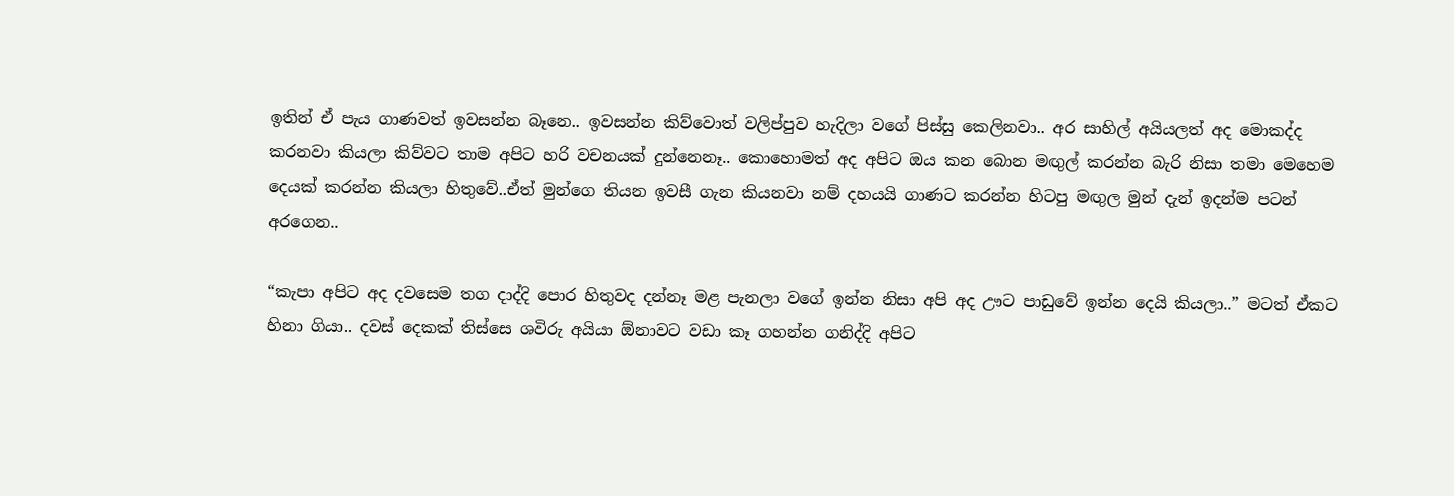ඉතින් ඒ පැය ගාණවත් ඉවසන්න බෑනෙ.. ඉවසන්න කිව්වොත් වලිප්පුව හැදිලා වගේ පිස්සු කෙලිනවා.. අර සාහිල් අයියලත් අද මොකද්ද කරනවා කියලා කිව්වට තාම අපිට හරි වචනයක් දුන්නෙනෑ.. කොහොමත් අද අපිට ඔය කන බොන මඟුල් කරන්න බැරි නිසා තමා මෙහෙම දෙයක් කරන්න කියලා හිතුවේ..ඒත් මුන්ගෙ තියන ඉවසී ගැන කියනවා නම් දහයයි ගාණට කරන්න හිටපු මඟුල මුන් දැන් ඉදන්ම පටන් අරගෙන..

“කැපා අපිට අද දවසෙම තග දාද්දි පොර හිතුවද දන්නෑ මළ පැනලා වගේ ඉන්න නිසා අපි අද ඌට පාඩුවේ ඉන්න දෙයි කියලා..” මටත් ඒකට හිනා ගියා.. දවස් දෙකක් තිස්සෙ ශවිරු අයියා ඕනාවට වඩා කෑ ගහන්න ගනිද්දි අපිට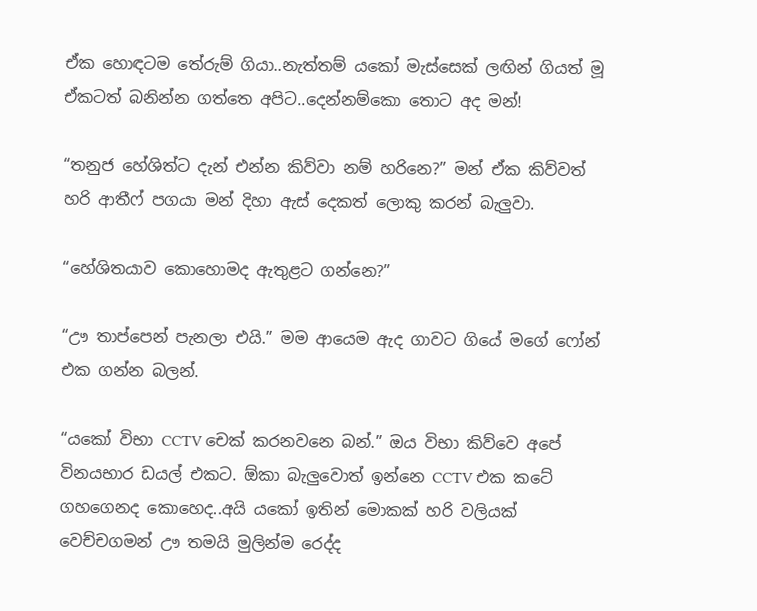ඒක හොඳටම තේරුම් ගියා..නැත්තම් යකෝ මැස්සෙක් ලඟින් ගියත් මූ ඒකටත් බනින්න ගත්තෙ අපිට..දෙන්නම්කො තොට අද මන්!

“තනුජ හේශිත්ට දැන් එන්න කිව්වා නම් හරිනෙ?” මන් ඒක කිව්වත් හරි ආතීෆ් පගයා මන් දිහා ඇස් දෙකත් ලොකු කරන් බැලුවා.

“හේශිතයාව කොහොමද ඇතුළට ගන්නෙ?”

“ඌ තාප්පෙන් පැනලා එයි.” මම ආයෙම ඇද ගාවට ගියේ මගේ ෆෝන් එක ගන්න බලන්.

“යකෝ විභා CCTV චෙක් කරනවනෙ බන්.” ඔය විභා කිව්වෙ අපේ විනයභාර ඩයල් එකට. ඕකා බැලුවොත් ඉන්නෙ CCTV එක කටේ ගහගෙනද කොහෙද..අයි යකෝ ඉතින් මොකක් හරි වලියක් වෙච්චගමන් ඌ තමයි මුලින්ම රෙද්ද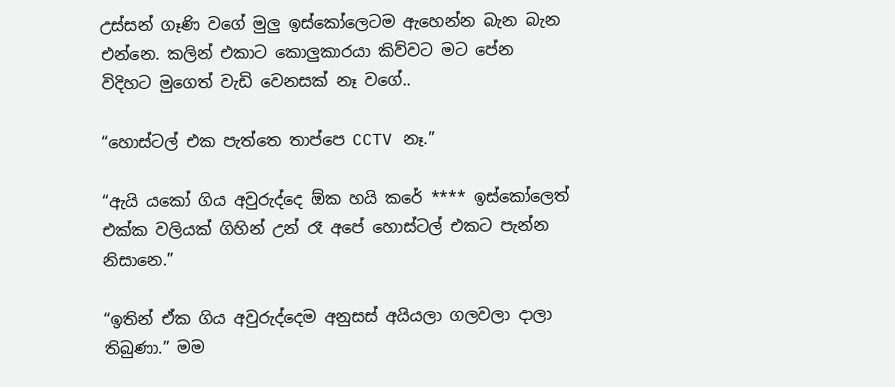උස්සන් ගෑණි වගේ මුලු ඉස්කෝලෙටම ඇහෙන්න බැන බැන එන්නෙ. කලින් එකාට කොලුකාරයා කිව්වට මට පේන විදිහට මුගෙත් වැඩි වෙනසක් නෑ වගේ..

“හොස්ටල් එක පැත්තෙ තාප්පෙ CCTV නෑ.”

“ඇයි යකෝ ගිය අවුරුද්දෙ ඕක හයි කරේ **** ඉස්කෝලෙත් එක්ක වලියක් ගිහින් උන් රෑ අපේ හොස්ටල් එකට පැන්න නිසානෙ.”

“ඉතින් ඒක ගිය අවුරුද්දෙම අනුසස් අයියලා ගලවලා දාලා තිබුණා.” මම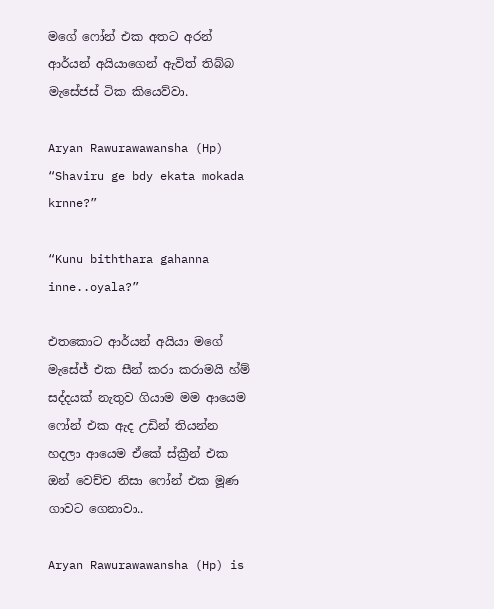මගේ ෆෝන් එක අතට අරන් ආර්යන් අයියාගෙන් ඇවිත් තිබ්බ මැසේජස් ටික කියෙව්වා.

Aryan Rawurawawansha (Hp)
“Shaviru ge bdy ekata mokada krnne?”

“Kunu biththara gahanna inne..oyala?”

එතකොට ආර්යන් අයියා මගේ මැසේජ් එක සීන් කරා කරාමයි හ්ම් සද්දයක් නැතුව ගියාම මම ආයෙම ෆෝන් එක ඇද උඩින් තියන්න හදලා ආයෙම ඒකේ ස්ක්‍රීන් එක ඔන් වෙච්ච නිසා ෆෝන් එක මූණ ගාවට ගෙනාවා..

Aryan Rawurawawansha (Hp) is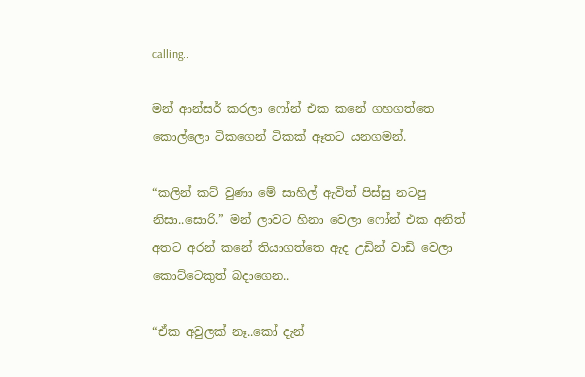calling..

මන් ආන්සර් කරලා ෆෝන් එක කනේ ගහගත්තෙ කොල්ලො ටිකගෙන් ටිකක් ඈතට යනගමන්.

“කලින් කට් වුණා මේ සාහිල් ඇවිත් පිස්සු නටපු නිසා..සොරි.” මන් ලාවට හිනා වෙලා ෆෝන් එක අනිත් අතට අරන් කනේ තියාගත්තෙ ඇද උඩින් වාඩි වෙලා කොට්ටෙකුත් බදාගෙන..

“ඒක අවුලක් නෑ..කෝ දැන්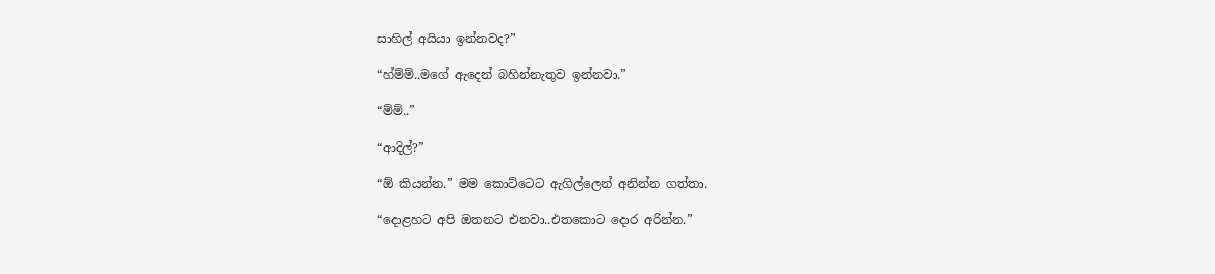සාහිල් අයියා ඉන්නවද?”

“හ්ම්ම්..මගේ ඇදෙන් බහින්නැතුව ඉන්නවා.”

“ම්ම්..”

“ආදිල්?”

“ඕ කියන්න.” මම කොට්ටෙට ඇගිල්ලෙන් අනින්න ගත්තා.

“දොළහට අපි ඔතනට එනවා..එතකොට දොර අරින්න.”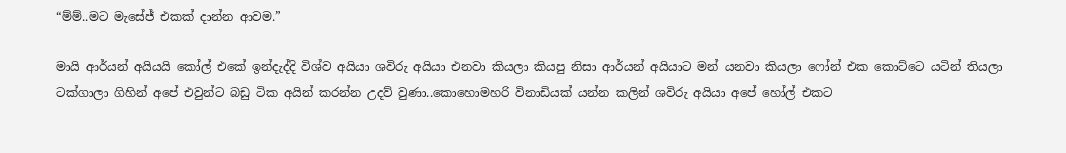“ම්ම්..මට මැසේජ් එකක් දාන්න ආවම.”

මායි ආර්යන් අයියයි කෝල් එකේ ඉන්දැද්දි විශ්ව අයියා ශවිරු අයියා එනවා කියලා කියපු නිසා ආර්යන් අයියාට මන් යනවා කියලා ෆෝන් එක කොට්ටෙ යටින් තියලා ටක්ගාලා ගිහින් අපේ එවුන්ට බඩු ටික අයින් කරන්න උදව් වුණා..කොහොමහරි විනාඩියක් යන්න කලින් ශවිරු අයියා අපේ හෝල් එකට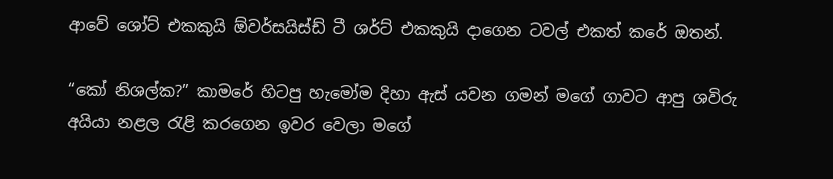ආවේ ශෝට් එකකුයි ඕවර්සයිස්ඩ් ටී ශර්ට් එකකුයි දාගෙන ටවල් එකත් කරේ ඔතන්.

“කෝ නිශල්ක?” කාමරේ හිටපු හැමෝම දිහා ඇස් යවන ගමන් මගේ ගාවට ආපු ශවිරු අයියා නළල රැළි කරගෙන ඉවර වෙලා මගේ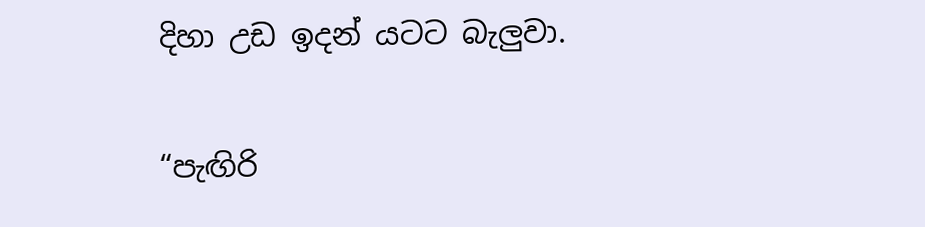දිහා උඩ ඉදන් යටට බැලුවා.

“පැඟිරි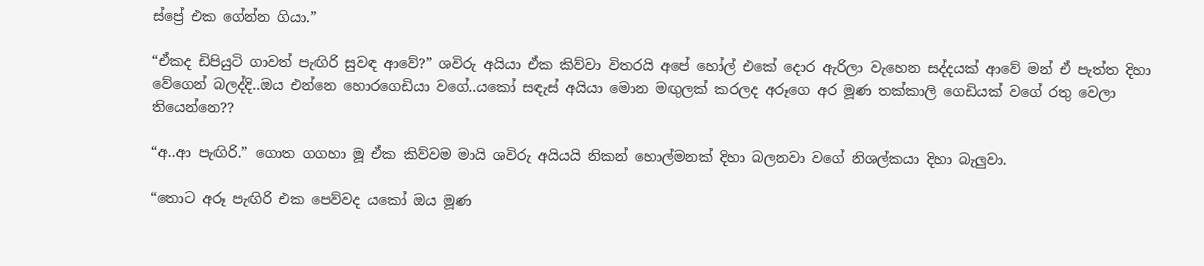ස්ප්‍රේ එක ගේන්න ගියා.”

“ඒකද ඩිපියුටි ගාවත් පැඟිරි සුවඳ ආවේ?” ශවිරු අයියා ඒක කිව්වා විතරයි අපේ හෝල් එකේ දොර ඇරිලා වැහෙන සද්දයක් ආවේ මන් ඒ පැත්ත දිහා වේගෙන් බලද්දි..ඔය එන්නෙ හොරගෙඩියා වගේ..යකෝ සඳැස් අයියා මොන මඟුලක් කරලද අරූගෙ අර මූණ තක්කාලි ගෙඩියක් වගේ රතු වෙලා තියෙන්නෙ??

“අ..ආ පැඟිරි.” ගොත ගගහා මූ ඒක කිව්වම මායි ශවිරු අයියයි නිකන් හොල්මනක් දිහා බලනවා වගේ නිශල්කයා දිහා බැලුවා.

“තොට අරූ පැඟිරි එක පෙව්වද යකෝ ඔය මූණ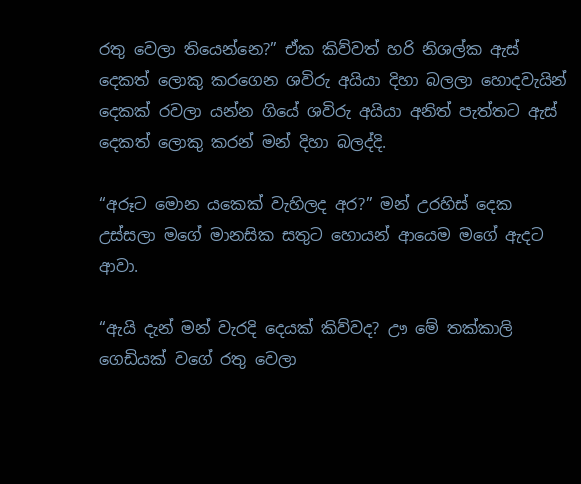රතු වෙලා තියෙන්නෙ?” ඒක කිව්වත් හරි නිශල්ක ඇස් දෙකත් ලොකු කරගෙන ශවිරු අයියා දිහා බලලා හොදවැයින් දෙකක් රවලා යන්න ගියේ ශවිරු අයියා අනිත් පැත්තට ඇස් දෙකත් ලොකු කරන් මන් දිහා බලද්දි.

“අරූට මොන යකෙක් වැහිලද අර?” මන් උරහිස් දෙක උස්සලා මගේ මානසික සතුට හොයන් ආයෙම මගේ ඇදට ආවා.

“ඇයි දැන් මන් වැරදි දෙයක් කිව්වද? ඌ මේ තක්කාලි ගෙඩියක් වගේ රතු වෙලා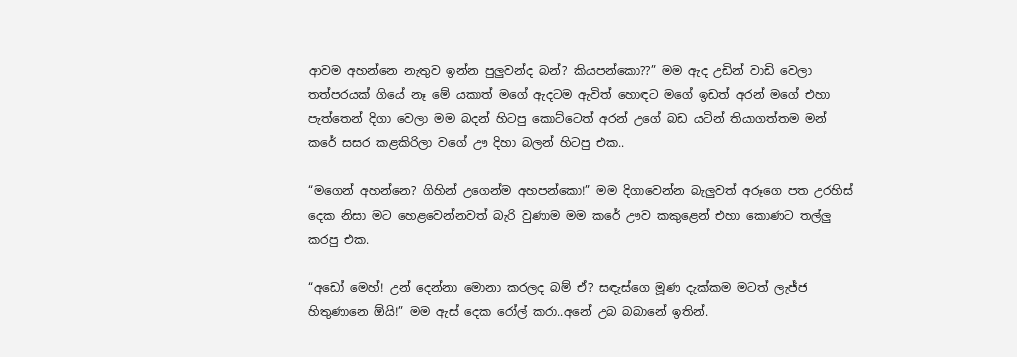ආවම අහන්නෙ නැතුව ඉන්න පුලුවන්ද බන්? කියපන්කො??” මම ඇද උඩින් වාඩි වෙලා තත්පරයක් ගියේ නෑ මේ යකාත් මගේ ඇදටම ඇවිත් හොඳට මගේ ඉඩත් අරන් මගේ එහා පැත්තෙන් දිගා වෙලා මම බදන් හිටපු කොට්ටෙත් අරන් උගේ බඩ යටින් තියාගත්තම මන් කරේ සසර කළකිරිලා වගේ ඌ දිහා බලන් හිටපු එක..

“මගෙන් අහන්නෙ? ගිහින් උගෙන්ම අහපන්කො!” මම දිගාවෙන්න බැලුවත් අරූගෙ පත උරහිස් දෙක නිසා මට හෙළවෙන්නවත් බැරි වුණාම මම කරේ ඌව කකුළෙන් එහා කොණට තල්ලු කරපු එක.

“අඩෝ මෙහ්! උන් දෙන්නා මොනා කරලද බම් ඒ? සඳැස්ගෙ මූණ දැක්කම මටත් ලැජ්ජ හිතුණානෙ ඕයි!” මම ඇස් දෙක රෝල් කරා..අනේ උබ බබානේ ඉතින්.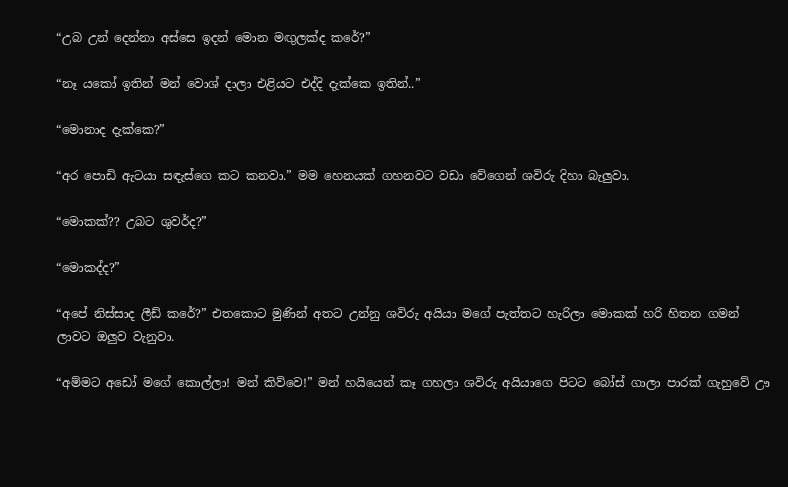“උබ උන් දෙන්නා අස්සෙ ඉදන් මොන මඟුලක්ද කරේ?”

“නෑ යකෝ ඉතින් මන් වොශ් දාලා එළියට එද්දි දැක්කෙ ඉතින්..”

“මොනාද දැක්කෙ?”

“අර පොඩි ඇටයා සඳැස්ගෙ කට කනවා.” මම හෙනයක් ගහනවට වඩා වේගෙන් ශවිරු දිහා බැලුවා.

“මොකක්?? උබට ශුවර්ද?”

“මොකද්ද?”

“අපේ නිස්සාද ලීඩ් කරේ?” එතකොට මුණින් අතට උන්නු ශවිරු අයියා මගේ පැත්තට හැරිලා මොකක් හරි හිතන ගමන් ලාවට ඔලුව වැනුවා.

“අම්මට අඩෝ මගේ කොල්ලා! මන් කිව්වෙ!” මන් හයියෙන් කෑ ගහලා ශවිරු අයියාගෙ පිටට බෝස් ගාලා පාරක් ගැහුවේ ඌ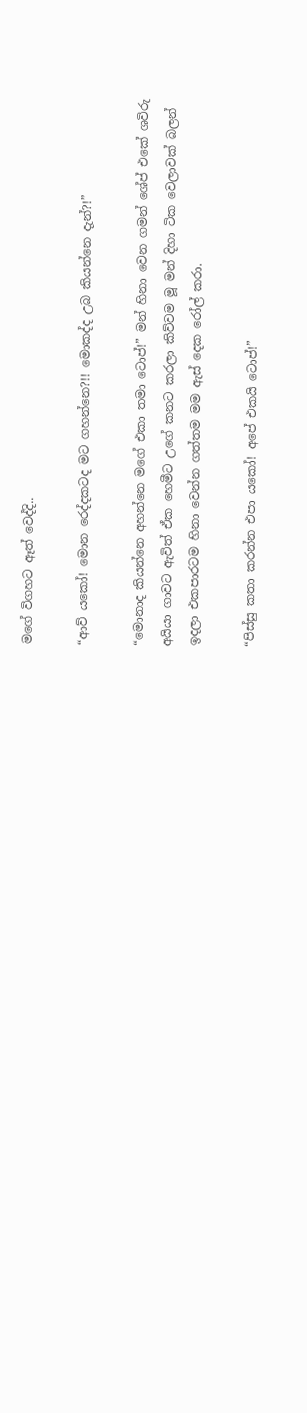මගේ විගහට ඈත් වෙද්දි..

“ආව් යකෝ! මොන රෙද්දකටද මට ගහන්නෙ?!! මොකද්ද උබ කියන්නෙ දැන්?!”

“මොනාද කියන්නෙ අහන්නෙ මගේ එකා තමා ටොප්!” මන් හිනා වෙන ගමන් ශේප් එකේ ශවිරු අයියා ගාවට ඇවිත් ඒක හෙමීට උගේ කනට කරලා කිව්වම මූ මන් දිහා ටික වෙලාවක් බලන් ඉදලා එකපාරටම හිනා වෙන්න ගත්තම මම ඇස් දෙක රෝල් කරා.

“පිස්සු කතා කරන්න එපා යකෝ! අපේ එකයි ටොප්!”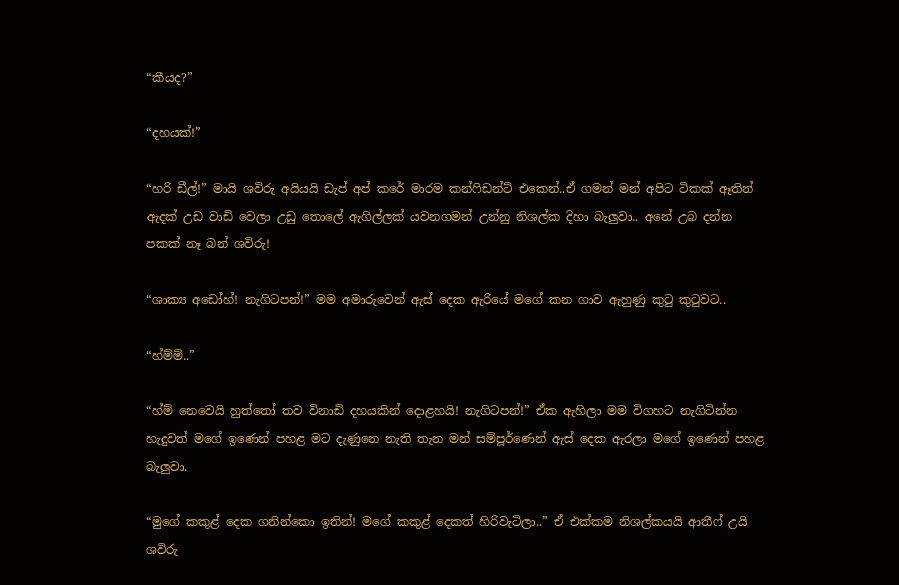“කීයද?”

“දහයක්!”

“හරි ඩීල්!” මායි ශවිරු අයියයි ඩැප් අප් කරේ මාරම කන්ෆිඩන්ට් එකෙන්..ඒ ගමන් මන් අපිට ටිකක් ඈතින් ඇදක් උඩ වාඩි වෙලා උඩු තොලේ ඇගිල්ලක් යවනගමන් උන්නු නිශල්ක දිහා බැලුවා.. අනේ උබ දන්න පකක් නෑ බන් ශවිරු!

“ශාක්‍ය අඩෝහ්! නැගිටපන්!” මම අමාරුවෙන් ඇස් දෙක ඇරියේ මගේ කන ගාව ඇහුණු කුටු කුටුවට..

“හ්ම්ම්..”

“හ්ම් නෙවෙයි හුත්තෝ තව විනාඩි දහයකින් දොළහයි! නැගිටපන්!” ඒක ඇහිලා මම විගහට නැගිටින්න හැදුවත් මගේ ඉණෙන් පහළ මට දැණුනෙ නැති තැන මන් සම්පූර්ණෙන් ඇස් දෙක ඇරලා මගේ ඉණෙන් පහළ බැලුවා.

“මුගේ කකුළ් දෙක ගනින්කො ඉතින්! මගේ කකුළ් දෙකත් හිරිවැටිලා..” ඒ එක්කම නිශල්කයයි ආතීෆ් උයි ශවිරු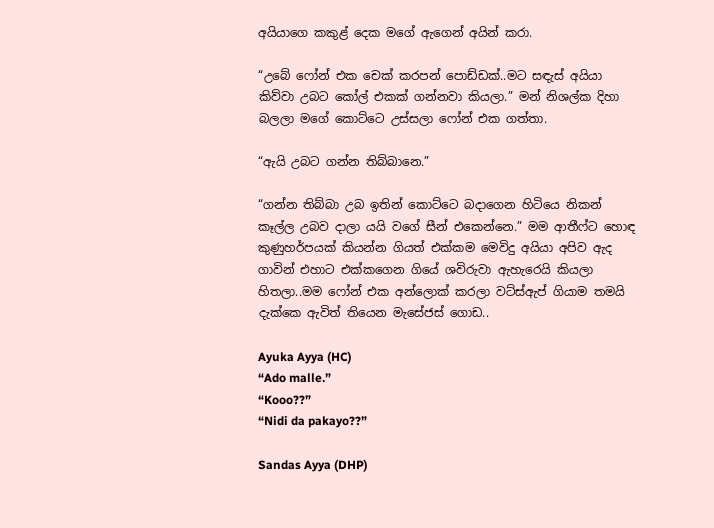අයියාගෙ කකුළ් දෙක මගේ ඇගෙන් අයින් කරා.

“උබේ ෆෝන් එක චෙක් කරපන් පොඩ්ඩක්..මට සඳැස් අයියා කිව්වා උබට කෝල් එකක් ගන්නවා කියලා.” මන් නිශල්ක දිහා බලලා මගේ කොට්ටෙ උස්සලා ෆෝන් එක ගත්තා.

“ඇයි උබට ගන්න තිබ්බානෙ.”

“ගන්න තිබ්බා උබ ඉතින් කොට්ටෙ බදාගෙන හිටියෙ නිකන් කෑල්ල උබව දාලා යයි වගේ සීන් එකෙන්නෙ.” මම ආතීෆ්ට හොඳ කුණුහර්පයක් කියන්න ගියත් එක්කම මෙවිදු අයියා අපිව ඇද ගාවින් එහාට එක්කගෙන ගියේ ශවිරුවා ඇහැරෙයි කියලා හිතලා..මම ෆෝන් එක අන්ලොක් කරලා වට්ස්ඇප් ගියාම තමයි දැක්කෙ ඇවිත් තියෙන මැසේජස් ගොඩ..

Ayuka Ayya (HC)
“Ado malle.”
“Kooo??”
“Nidi da pakayo??”

Sandas Ayya (DHP)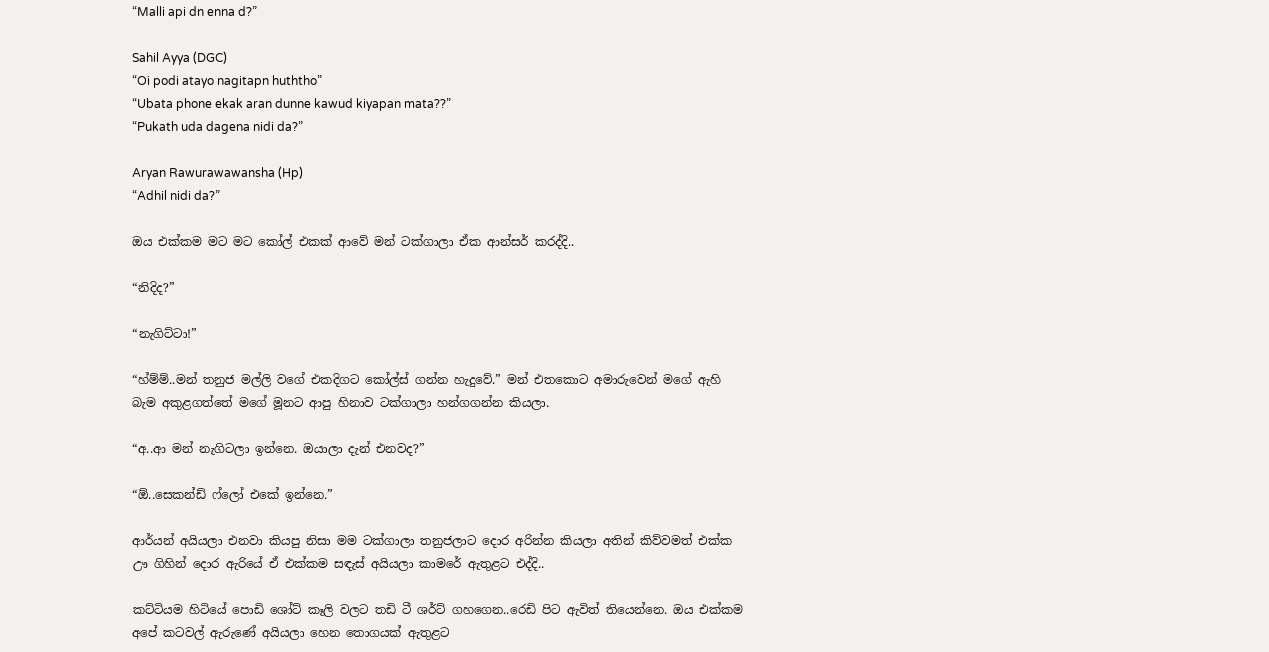“Malli api dn enna d?”

Sahil Ayya (DGC)
“Oi podi atayo nagitapn huththo”
“Ubata phone ekak aran dunne kawud kiyapan mata??”
“Pukath uda dagena nidi da?”

Aryan Rawurawawansha (Hp)
“Adhil nidi da?”

ඔය එක්කම මට මට කෝල් එකක් ආවේ මන් ටක්ගාලා ඒක ආන්සර් කරද්දි..

“නිදිද?”

“නැගිට්ටා!”

“හ්ම්ම්..මන් තනුජ මල්ලි වගේ එකදිගට කෝල්ස් ගන්න හැදුවේ.” මන් එතකොට අමාරුවෙන් මගේ ඇහි බැම අකුළගත්තේ මගේ මූනට ආපු හිනාව ටක්ගාලා හන්ගගන්න කියලා.

“අ..ආ මන් නැගිටලා ඉන්නෙ. ඔයාලා දැන් එනවද?”

“ඕ..සෙකන්ඩ් ෆ්ලෝ එකේ ඉන්නෙ.”

ආර්යන් අයියලා එනවා කියපු නිසා මම ටක්ගාලා තනුජලාට දොර අරින්න කියලා අතින් කිව්වමත් එක්ක ඌ ගිහින් දොර ඇරියේ ඒ එක්කම සඳැස් අයියලා කාමරේ ඇතුළට එද්දි..

කට්ටියම හිටියේ පොඩි ශෝට් කෑලි වලට තඩි ටී ශර්ට් ගහගෙන..රෙඩි පිට ඇවිත් තියෙන්නෙ. ඔය එක්කම අපේ කටවල් ඇරුණේ අයියලා හෙන තොගයක් ඇතුළට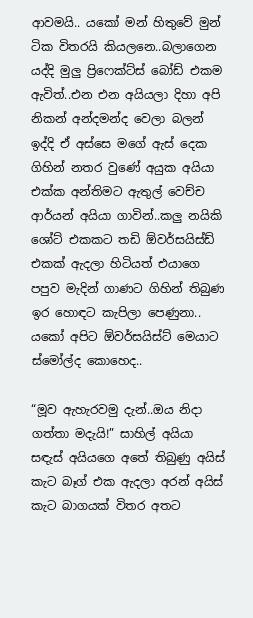ආවමයි.. යකෝ මන් හිතුවේ මුන් ටික විතරයි කියලනෙ..බලාගෙන යද්දි මුලු ප්‍රිෆෙක්ට්ස් බෝඩ් එකම ඇවිත්..එන එන අයියලා දිහා අපි නිකන් අන්දමන්ද වෙලා බලන් ඉද්දි ඒ අස්සෙ මගේ ඇස් දෙක ගිහින් නතර වුණේ අයුක අයියා එක්ක අන්තිමට ඇතුල් වෙච්ච ආර්යන් අයියා ගාවින්..කලු නයිකි ශෝට් එකකට තඩි ඕවර්සයිස්ඩ් එකක් ඇදලා හිටියත් එයාගෙ පපුව මැදින් ගාණට ගිහින් තිබුණ ඉර හොඳට කැපිලා පෙණුනා.. යකෝ අපිට ඕවර්සයිස්ට් මෙයාට ස්මෝල්ද කොහෙද..

“මූව ඇහැරවමු දැන්..ඔය නිදා ගත්තා මදැයි!” සාහිල් අයියා සඳැස් අයියගෙ අතේ තිබුණු අයිස් කැට බෑග් එක ඇදලා අරන් අයිස් කැට බාගයක් විතර අතට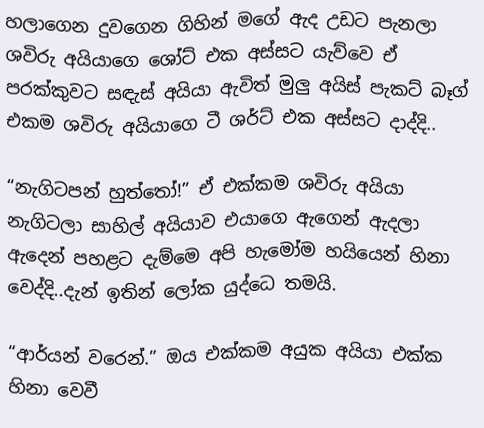හලාගෙන දුවගෙන ගිහින් මගේ ඇද උඩට පැනලා ශවිරු අයියාගෙ ශෝට් එක අස්සට යැව්වෙ ඒ පරක්කුවට සඳැස් අයියා ඇවිත් මුලු අයිස් පැකට් බෑග් එකම ශවිරු අයියාගෙ ටී ශර්ට් එක අස්සට දාද්දි..

“නැගිටපන් හුත්තෝ!” ඒ එක්කම ශවිරු අයියා නැගිටලා සාහිල් අයියාව එයාගෙ ඇගෙන් ඇදලා ඇදෙන් පහළට දැම්මෙ අපි හැමෝම හයියෙන් හිනා වෙද්දි..දැන් ඉතින් ලෝක යුද්ධෙ තමයි.

“ආර්යන් වරෙන්.” ඔය එක්කම අයුක අයියා එක්ක හිනා වෙවී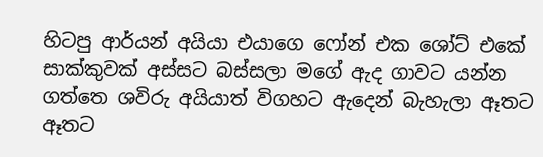හිටපු ආර්යන් අයියා එයාගෙ ෆෝන් එක ශෝට් එකේ සාක්කුවක් අස්සට බස්සලා මගේ ඇද ගාවට යන්න ගත්තෙ ශවිරු අයියාත් විගහට ඇදෙන් බැහැලා ඈතට ඈතට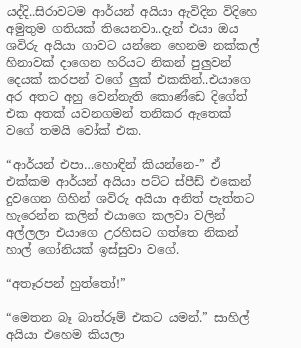යද්දි..සිරාවටම ආර්යන් අයියා ඇවිදින විදිහෙ අමුතුම ගතියක් තියෙනවා..දැන් එයා ඔය ශවිරු අයියා ගාවට යන්නෙ හෙනම නක්කල් හිනාවක් දාගෙන හරියට නිකන් පුලුවන් දෙයක් කරපන් වගේ ලුක් එකකින්..එයාගෙ අර අතට අහු වෙන්නැති කොණ්ඩෙ දිගේත් එක අතක් යවනගමන් තනිකර ඇතෙක් වගේ තමයි වෝක් එක.

“ආර්යන් එපා…හොඳින් කියන්නෙ-” ඒ එක්කම ආර්යන් අයියා පට්ට ස්පීඩ් එකෙන් දුවගෙන ගිහින් ශවිරු අයියා අනිත් පැත්තට හැරෙන්න කලින් එයාගෙ කලවා වලින් අල්ලලා එයාගෙ උරහිසට ගත්තෙ නිකන් හාල් ගෝනියක් ඉස්සුවා වගේ.

“අතෑරපන් හුත්තෝ!”

“මෙතන බෑ බාත්රූම් එකට යමන්.” සාහිල් අයියා එහෙම කියලා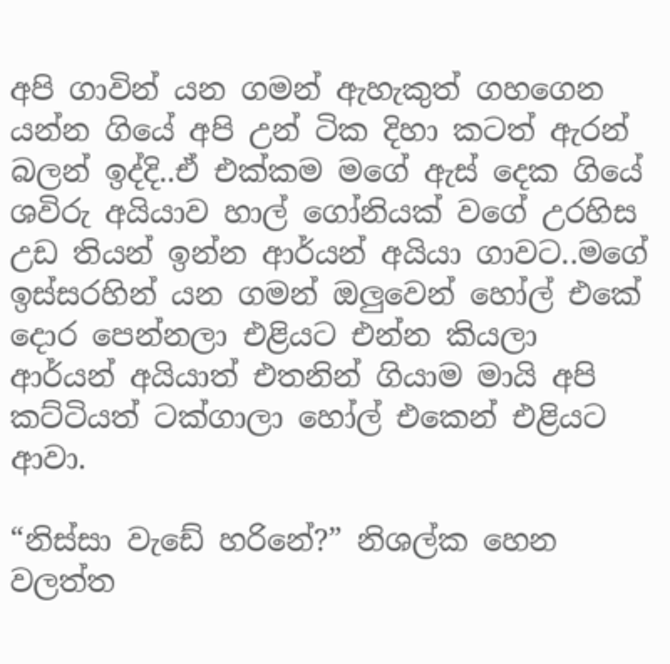අපි ගාවින් යන ගමන් ඇහැකුත් ගහගෙන යන්න ගියේ අපි උන් ටික දිහා කටත් ඇරන් බලන් ඉද්දි..ඒ එක්කම මගේ ඇස් දෙක ගියේ ශවිරු අයියාව හාල් ගෝනියක් වගේ උරහිස උඩ තියන් ඉන්න ආර්යන් අයියා ගාවට..මගේ ඉස්සරහින් යන ගමන් ඔලුවෙන් හෝල් එකේ දොර පෙන්නලා එළියට එන්න කියලා ආර්යන් අයියාත් එතනින් ගියාම මායි අපි කට්ටියත් ටක්ගාලා හෝල් එකෙන් එළියට ආවා.

“නිස්සා වැඩේ හරිනේ?” නිශල්ක හෙන වලත්ත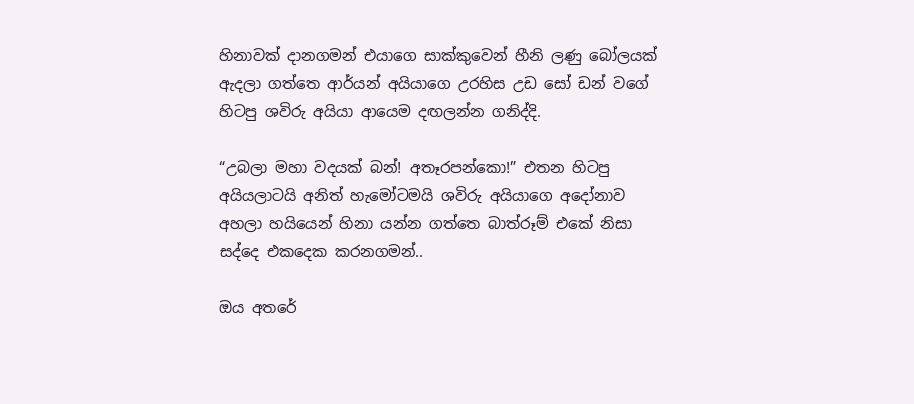හිනාවක් දානගමන් එයාගෙ සාක්කුවෙන් හීනි ලණු බෝලයක් ඇදලා ගත්තෙ ආර්යන් අයියාගෙ උරහිස උඩ සෝ ඩන් වගේ හිටපු ශවිරු අයියා ආයෙම දඟලන්න ගනිද්දි.

“උබලා මහා වදයක් බන්! අතෑරපන්කො!” එතන හිටපු අයියලාටයි අනිත් හැමෝටමයි ශවිරු අයියාගෙ අදෝනාව අහලා හයියෙන් හිනා යන්න ගත්තෙ බාත්රූම් එකේ නිසා සද්දෙ එකදෙක කරනගමන්..

ඔය අතරේ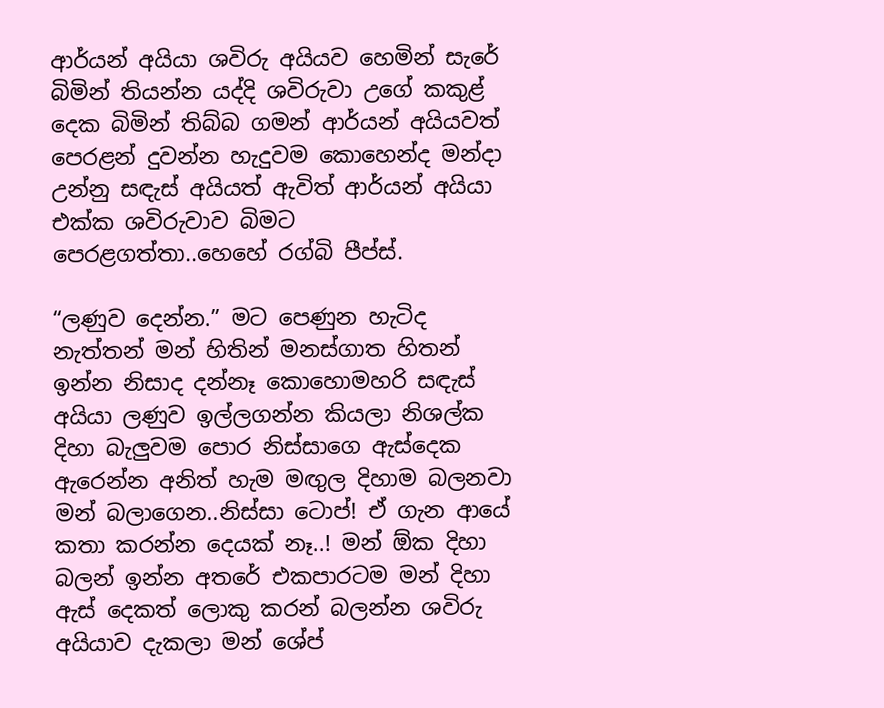ආර්යන් අයියා ශවිරු අයියව හෙමින් සැරේ බිමින් තියන්න යද්දි ශවිරුවා උගේ කකුළ් දෙක බිමින් තිබ්බ ගමන් ආර්යන් අයියවත් පෙරළන් දුවන්න හැදුවම කොහෙන්ද මන්දා උන්නු සඳැස් අයියත් ඇවිත් ආර්යන් අයියා එක්ක ශවිරුවාව බිමට පෙරළගත්තා..හෙහේ රග්බි පීප්ස්.

“ලණුව දෙන්න.” මට පෙණුන හැටිද නැත්තන් මන් හිතින් මනස්ගාත හිතන් ඉන්න නිසාද දන්නෑ කොහොමහරි සඳැස් අයියා ලණුව ඉල්ලගන්න කියලා නිශල්ක දිහා බැලුවම පොර නිස්සාගෙ ඇස්දෙක ඇරෙන්න අනිත් හැම මඟුල දිහාම බලනවා මන් බලාගෙන..නිස්සා ටොප්! ඒ ගැන ආයේ කතා කරන්න දෙයක් නෑ..! මන් ඕක දිහා බලන් ඉන්න අතරේ එකපාරටම මන් දිහා ඇස් දෙකත් ලොකු කරන් බලන්න ශවිරු අයියාව දැකලා මන් ශේප්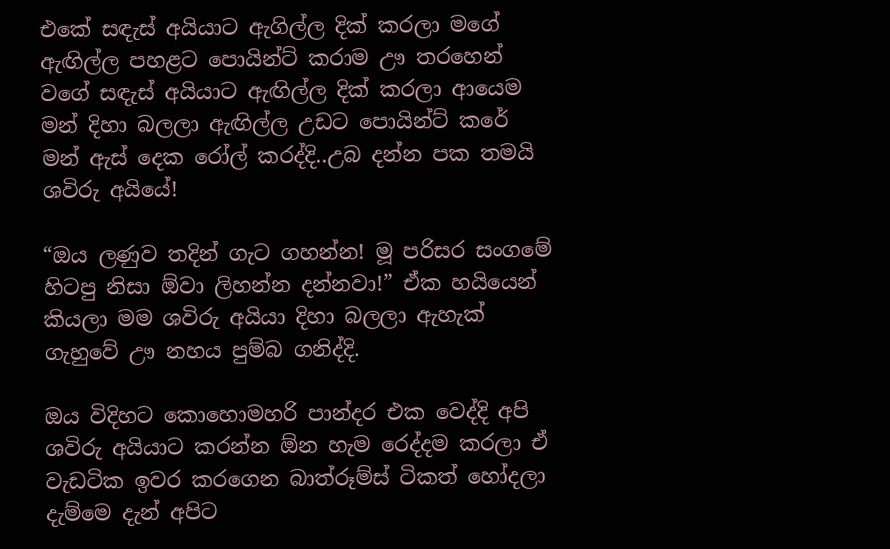එකේ සඳැස් අයියාට ඇගිල්ල දික් කරලා මගේ ඇඟිල්ල පහළට පොයින්ට් කරාම ඌ තරහෙන් වගේ සඳැස් අයියාට ඇඟිල්ල දික් කරලා ආයෙම මන් දිහා බලලා ඇඟිල්ල උඩට පොයින්ට් කරේ මන් ඇස් දෙක රෝල් කරද්දි..උබ දන්න පක තමයි ශවිරු අයියේ!

“ඔය ලණුව තදින් ගැට ගහන්න! මූ පරිසර සංගමේ හිටපු නිසා ඕවා ලිහන්න දන්නවා!” ඒක හයියෙන් කියලා මම ශවිරු අයියා දිහා බලලා ඇහැක් ගැහුවේ ඌ නහය පුම්බ ගනිද්දි.

ඔය විදිහට කොහොමහරි පාන්දර එක වෙද්දි අපි ශවිරු අයියාට කරන්න ඕන හැම රෙද්දම කරලා ඒ වැඩටික ඉවර කරගෙන බාත්රූම්ස් ටිකත් හෝදලා දැම්මෙ දැන් අපිට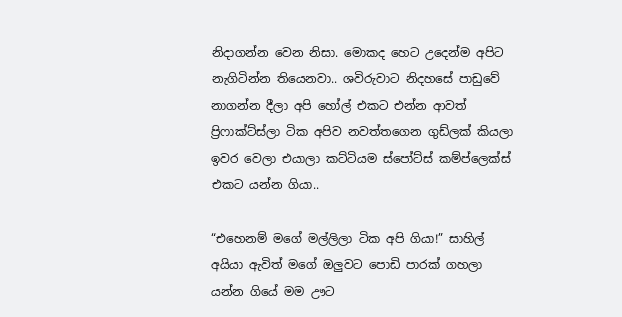නිදාගන්න වෙන නිසා. මොකද හෙට උදෙන්ම අපිට නැගිටින්න තියෙනවා.. ශවිරුවාට නිදහසේ පාඩුවේ නාගන්න දීලා අපි හෝල් එකට එන්න ආවත් ප්‍රිෆාක්ට්ස්ලා ටික අපිව නවත්තගෙන ගුඩ්ලක් කියලා ඉවර වෙලා එයාලා කට්ටියම ස්පෝට්ස් කම්ප්ලෙක්ස් එකට යන්න ගියා..

“එහෙනම් මගේ මල්ලිලා ටික අපි ගියා!” සාහිල් අයියා ඇවිත් මගේ ඔලුවට පොඩි පාරක් ගහලා යන්න ගියේ මම ඌට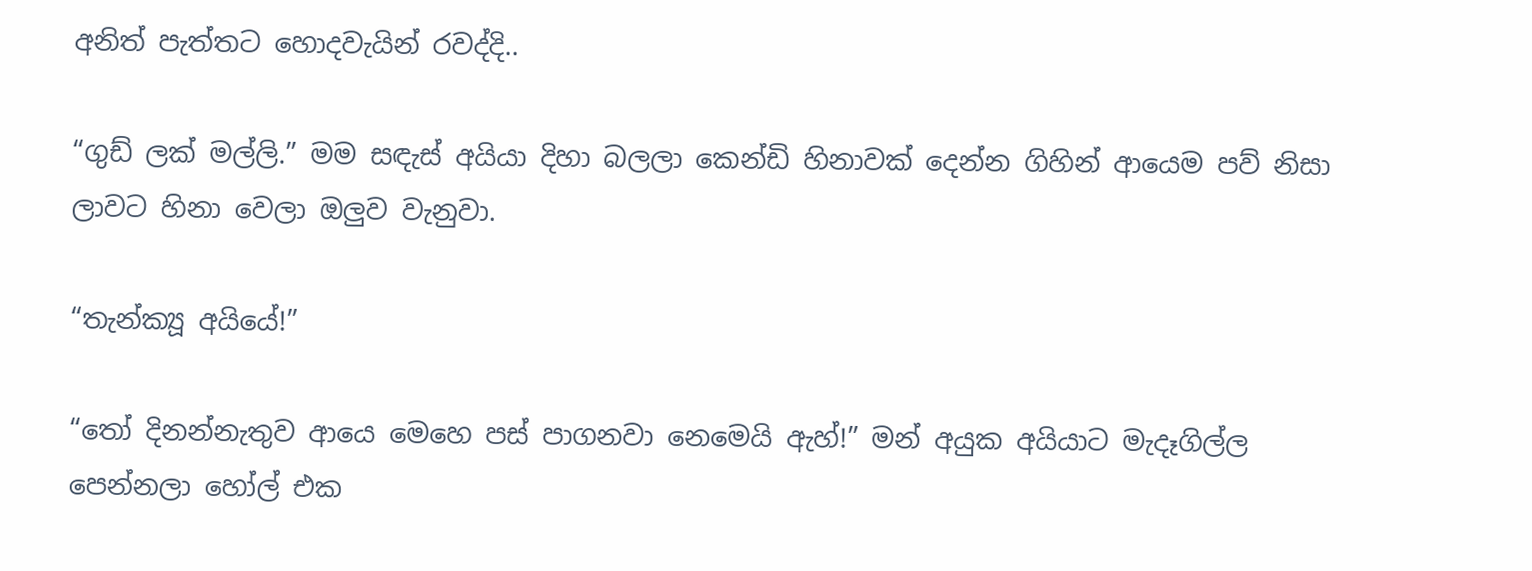අනිත් පැත්තට හොදවැයින් රවද්දි..

“ගුඩ් ලක් මල්ලි.” මම සඳැස් අයියා දිහා බලලා කෙන්ඩි හිනාවක් දෙන්න ගිහින් ආයෙම පව් නිසා ලාවට හිනා වෙලා ඔලුව වැනුවා.

“තැන්ක්‍යූ අයියේ!”

“තෝ දිනන්නැතුව ආයෙ මෙහෙ පස් පාගනවා නෙමෙයි ඇහ්!” මන් අයුක අයියාට මැදෑගිල්ල පෙන්නලා හෝල් එක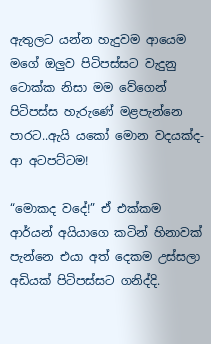ඇතුලට යන්න හැදුවම ආයෙම මගේ ඔලුව පිටිපස්සට වැදුනු ටොක්ක නිසා මම වේගෙන් පිටිපස්ස හැරුණේ මළපැන්නෙ පාරට..ඇයි යකෝ මොන වදයක්ද- ආ අටපට්ටම!

“මොකද වදේ!” ඒ එක්කම ආර්යන් අයියාගෙ කටින් හිනාවක් පැන්නෙ එයා අත් දෙකම උස්සලා අඩියක් පිටිපස්සට ගනිද්දි.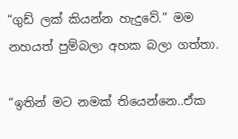“ගුඩ් ලක් කියන්න හැදුවේ.” මම නහයත් පුම්බලා අහක බලා ගත්තා.

“ඉතින් මට නමක් තියෙන්නෙ..ඒක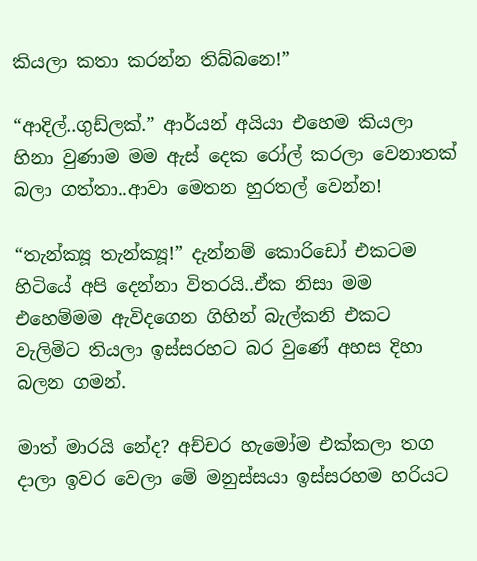කියලා කතා කරන්න තිබ්බනෙ!”

“ආදිල්..ගුඩ්ලක්.” ආර්යන් අයියා එහෙම කියලා හිනා වුණාම මම ඇස් දෙක රෝල් කරලා වෙනාතක් බලා ගත්තා..ආවා මෙතන හුරතල් වෙන්න!

“තැන්ක්‍යූ තැන්ක්‍යූ!” දැන්නම් කොරිඩෝ එකටම හිටියේ අපි දෙන්නා විතරයි..ඒක නිසා මම එහෙම්මම ඇවිදගෙන ගිහින් බැල්කනි එකට වැලිමිට තියලා ඉස්සරහට බර වුණේ අහස දිහා බලන ගමන්.

මාත් මාරයි නේද? අච්චර හැමෝම එක්කලා තග දාලා ඉවර වෙලා මේ මනුස්සයා ඉස්සරහම හරියට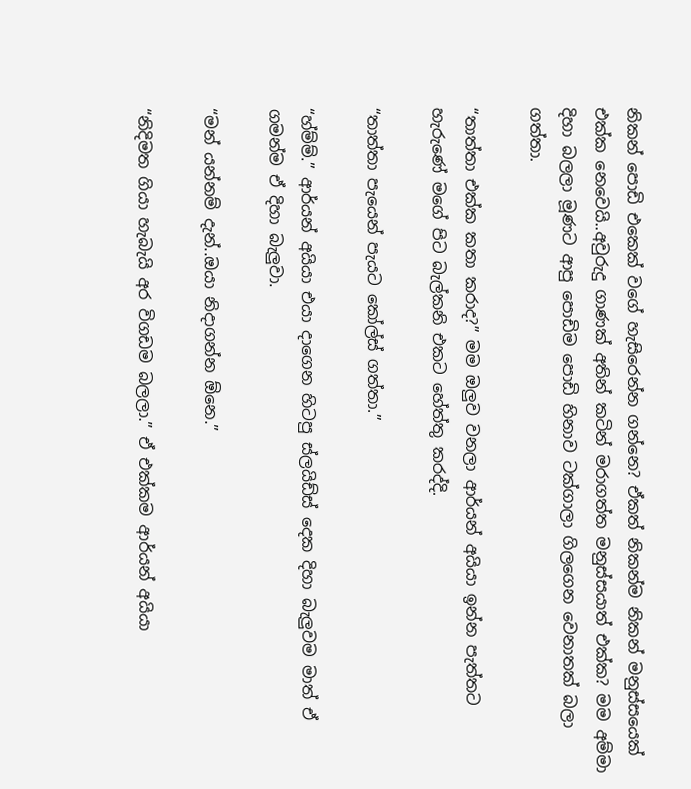නිකන් පොඩි එකෙක් වගේ හැසිරෙන්න ගන්නෙ? ඒකත් නිකන්ම නිකන් මනුස්සයෙක් එක්ක නෙවෙයි..අවුරුදු ගාණක් අතින් කටින් මරාගත්ත මනුස්සයාත් එක්ක? මම අම්මා දිහා බලලා මූණට ආපු පොඩිම පොඩි හිනාව ටක්ගාලා ගිලගෙන වෙනාතක් බලා ගත්තා.

“තාත්තා එක්ක කතා කරාද?” මම ඔලුව වනලා ආර්යන් අයියා ඉන්න පැත්තට හැරුණේ මගේ පිට බැල්කනි එකට හේත්තු කරද්දි.

“තාත්තා පැයෙන් පැයට කෝල්ස් ගත්තා.”

“හ්ම්ම්.” ආර්යන් අයියා එයා දාගෙන හිටපු ස්ලයිඩ්ස් දෙක දිහා බැලුවම මාත් ඒ ගමන්ම ඒ දිහා බැලුවා.

“මන් යන්නම් දැන්..ඔයා නිදාගන්න ඕනෙ.”

“නිදිමත ගියා හැබැයි අර විගඩම බලලා.” ඒ එක්කම ආර්යන් අයියා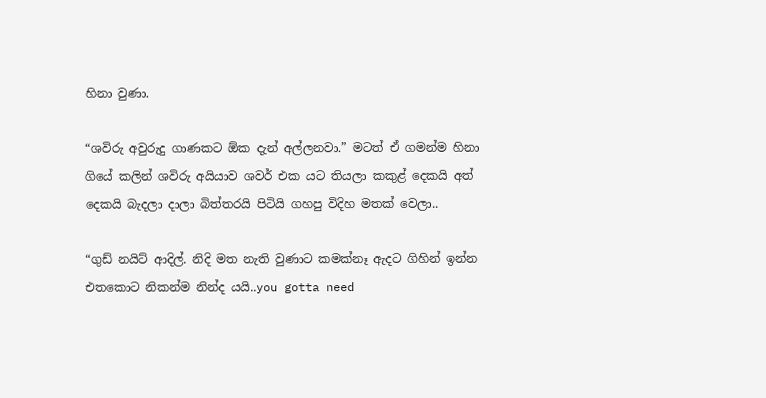හිනා වුණා.

“ශවිරු අවුරුදු ගාණකට ඕක දැන් අල්ලනවා.” මටත් ඒ ගමන්ම හිනා ගියේ කලින් ශවිරු අයියාව ශවර් එක යට තියලා කකුළ් දෙකයි අත් දෙකයි බැදලා දාලා බිත්තරයි පිටියි ගහපු විදිහ මතක් වෙලා..

“ගුඩ් නයිට් ආදිල්. නිදි මත නැති වුණාට කමක්නෑ ඇදට ගිහින් ඉන්න එතකොට නිකන්ම නින්ද යයි..you gotta need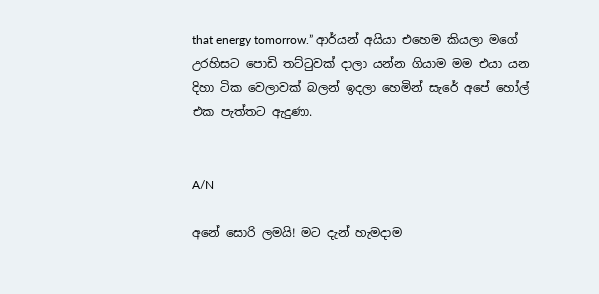that energy tomorrow.” ආර්යන් අයියා එහෙම කියලා මගේ උරහිසට පොඩි තට්ටුවක් දාලා යන්න ගියාම මම එයා යන දිහා ටික වෙලාවක් බලන් ඉදලා හෙමින් සැරේ අපේ හෝල් එක පැත්තට ඇදුණා.


A/N

අනේ සොරි ලමයි! මට දැන් හැමදාම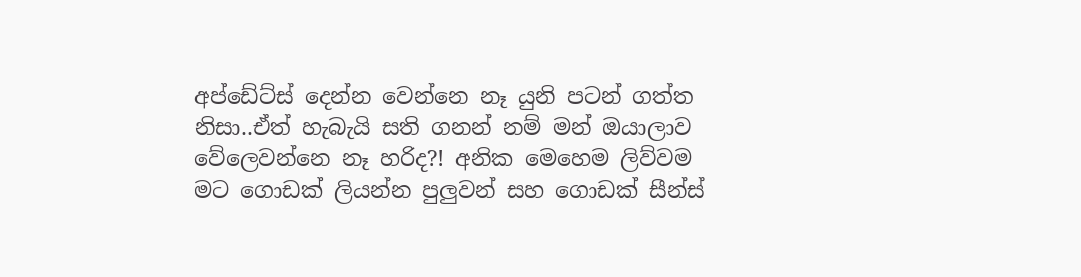අප්ඩේට්ස් දෙන්න වෙන්නෙ නෑ යුනි පටන් ගත්ත නිසා..ඒත් හැබැයි සති ගනන් නම් මන් ඔයාලාව වේලෙවන්නෙ නෑ හරිද?! අනික මෙහෙම ලිව්වම මට ගොඩක් ලියන්න පුලුවන් සහ ගොඩක් සීන්ස්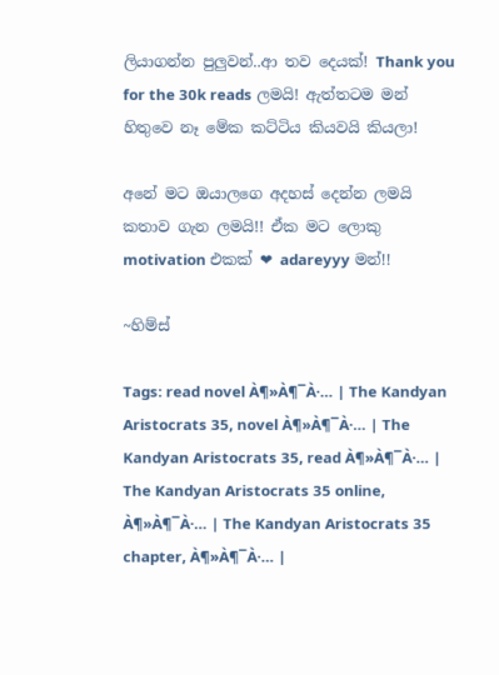ලියාගන්න පුලුවන්..ආ තව දෙයක්! Thank you for the 30k reads ලමයි! ඇත්තටම මන් හිතුවෙ නෑ මේක කට්ටිය කියවයි කියලා!

අනේ මට ඔයාලගෙ අදහස් දෙන්න ලමයි කතාව ගැන ලමයි!! ඒක මට ලොකු motivation එකක් ❤ adareyyy මන්!!

~හිම්ස්

Tags: read novel À¶»À¶¯À·… | The Kandyan Aristocrats 35, novel À¶»À¶¯À·… | The Kandyan Aristocrats 35, read À¶»À¶¯À·… | The Kandyan Aristocrats 35 online, À¶»À¶¯À·… | The Kandyan Aristocrats 35 chapter, À¶»À¶¯À·… |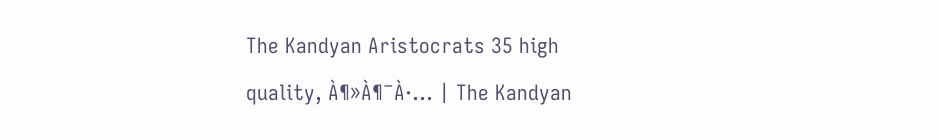The Kandyan Aristocrats 35 high quality, À¶»À¶¯À·… | The Kandyan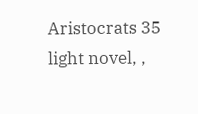Aristocrats 35 light novel, ,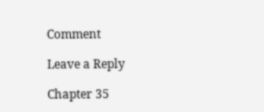Comment

Leave a Reply

Chapter 35